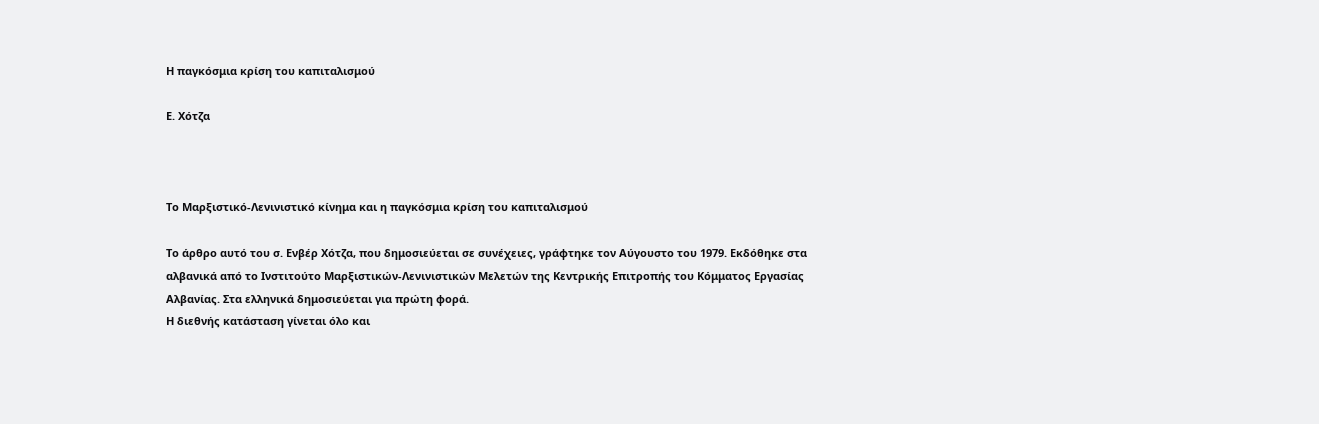Η παγκόσμια κρίση του καπιταλισμού

Ε. Χότζα



Το Μαρξιστικό-Λενινιστικό κίνημα και η παγκόσμια κρίση του καπιταλισμού

Το άρθρο αυτό του σ. Ενβέρ Χότζα, που δημοσιεύεται σε συνέχειες, γράφτηκε τον Αύγουστο του 1979. Εκδόθηκε στα αλβανικά από το Ινστιτούτο Μαρξιστικών-Λενινιστικών Μελετών της Κεντρικής Επιτροπής του Κόμματος Εργασίας Αλβανίας. Στα ελληνικά δημοσιεύεται για πρώτη φορά.
Η διεθνής κατάσταση γίνεται όλο και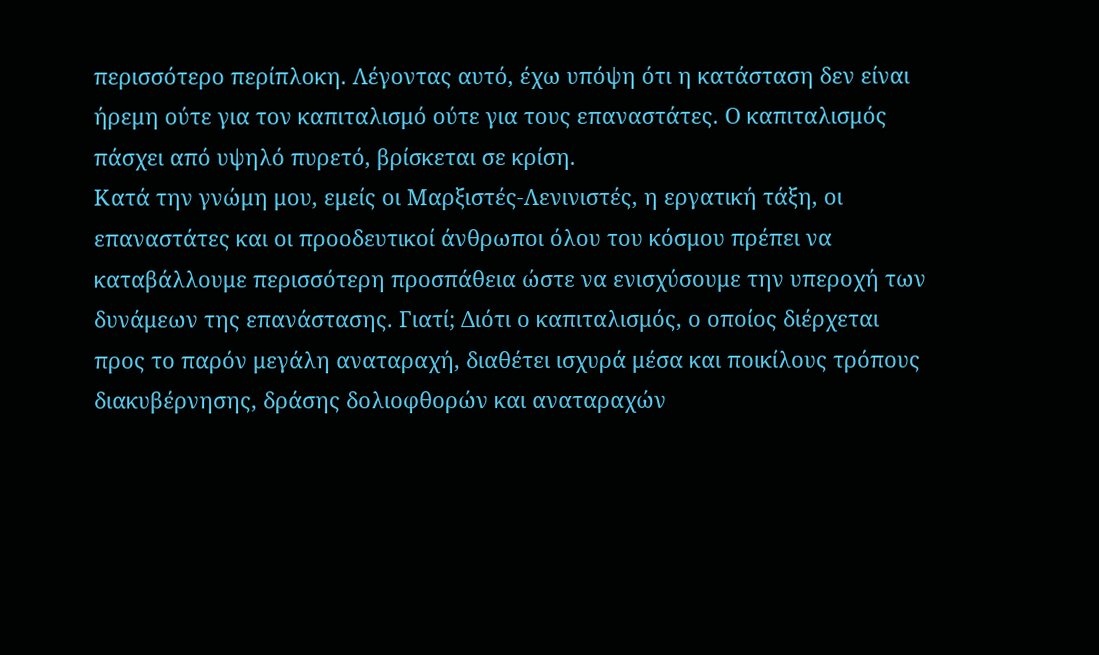περισσότερο περίπλοκη. Λέγοντας αυτό, έχω υπόψη ότι η κατάσταση δεν είναι ήρεμη ούτε για τον καπιταλισμό ούτε για τους επαναστάτες. Ο καπιταλισμός πάσχει από υψηλό πυρετό, βρίσκεται σε κρίση.
Κατά την γνώμη μου, εμείς οι Μαρξιστές-Λενινιστές, η εργατική τάξη, οι επαναστάτες και οι προοδευτικοί άνθρωποι όλου του κόσμου πρέπει να καταβάλλουμε περισσότερη προσπάθεια ώστε να ενισχύσουμε την υπεροχή των δυνάμεων της επανάστασης. Γιατί; Διότι ο καπιταλισμός, ο οποίος διέρχεται προς το παρόν μεγάλη αναταραχή, διαθέτει ισχυρά μέσα και ποικίλους τρόπους διακυβέρνησης, δράσης δολιοφθορών και αναταραχών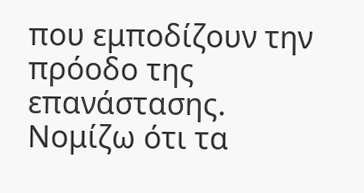που εμποδίζουν την πρόοδο της επανάστασης.
Νομίζω ότι τα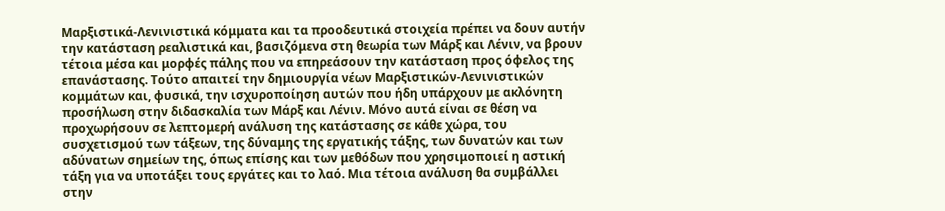Μαρξιστικά-Λενινιστικά κόμματα και τα προοδευτικά στοιχεία πρέπει να δουν αυτήν την κατάσταση ρεαλιστικά και, βασιζόμενα στη θεωρία των Μάρξ και Λένιν, να βρουν τέτοια μέσα και μορφές πάλης που να επηρεάσουν την κατάσταση προς όφελος της επανάστασης. Τούτο απαιτεί την δημιουργία νέων Μαρξιστικών-Λενινιστικών κομμάτων και, φυσικά, την ισχυροποίηση αυτών που ήδη υπάρχουν με ακλόνητη προσήλωση στην διδασκαλία των Μάρξ και Λένιν. Μόνο αυτά είναι σε θέση να προχωρήσουν σε λεπτομερή ανάλυση της κατάστασης σε κάθε χώρα, του συσχετισμού των τάξεων, της δύναμης της εργατικής τάξης, των δυνατών και των αδύνατων σημείων της, όπως επίσης και των μεθόδων που χρησιμοποιεί η αστική τάξη για να υποτάξει τους εργάτες και το λαό. Μια τέτοια ανάλυση θα συμβάλλει στην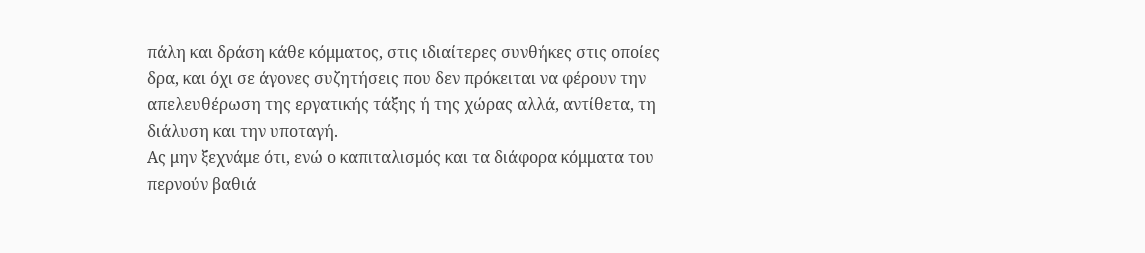πάλη και δράση κάθε κόμματος, στις ιδιαίτερες συνθήκες στις οποίες δρα, και όχι σε άγονες συζητήσεις που δεν πρόκειται να φέρουν την απελευθέρωση της εργατικής τάξης ή της χώρας αλλά, αντίθετα, τη διάλυση και την υποταγή.
Ας μην ξεχνάμε ότι, ενώ ο καπιταλισμός και τα διάφορα κόμματα του περνούν βαθιά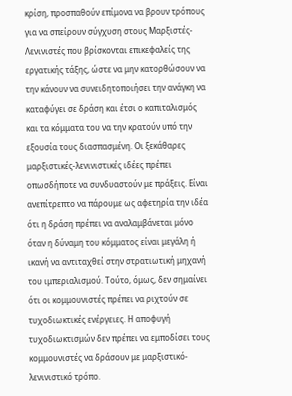κρίση, προσπαθούν επίμονα να βρουν τρόπους για να σπείρουν σύγχυση στους Μαρξιστές-Λενινιστές που βρίσκονται επικεφαλείς της εργατικής τάξης, ώστε να μην κατορθώσουν να την κάνουν να συνειδητοποιήσει την ανάγκη να καταφύγει σε δράση και έτσι ο καπιταλισμός και τα κόμματα του να την κρατούν υπό την εξουσία τους διασπασμένη. Οι ξεκάθαρες μαρξιστικές-λενινιστικές ιδέες πρέπει οπωσδήποτε να συνδυαστούν με πράξεις. Είναι ανεπίτρεπτο να πάρουμε ως αφετηρία την ιδέα ότι η δράση πρέπει να αναλαμβάνεται μόνο όταν η δύναμη του κόμματος είναι μεγάλη ή ικανή να αντιταχθεί στην στρατιωτική μηχανή του ιμπεριαλισμού. Τούτο, όμως, δεν σημαίνει ότι οι κομμουνιστές πρέπει να ριχτούν σε τυχοδιωκτικές ενέργειες. Η αποφυγή τυχοδιωκτισμών δεν πρέπει να εμποδίσει τους κομμουνιστές να δράσουν με μαρξιστικό-λενινιστικό τρόπο.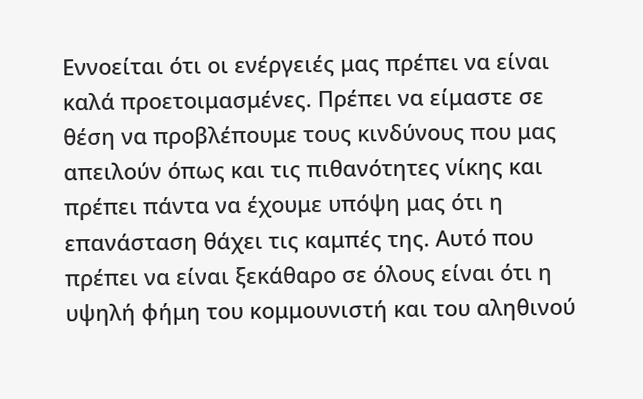Εννοείται ότι οι ενέργειές μας πρέπει να είναι καλά προετοιμασμένες. Πρέπει να είμαστε σε θέση να προβλέπουμε τους κινδύνους που μας απειλούν όπως και τις πιθανότητες νίκης και πρέπει πάντα να έχουμε υπόψη μας ότι η επανάσταση θάχει τις καμπές της. Αυτό που πρέπει να είναι ξεκάθαρο σε όλους είναι ότι η υψηλή φήμη του κομμουνιστή και του αληθινού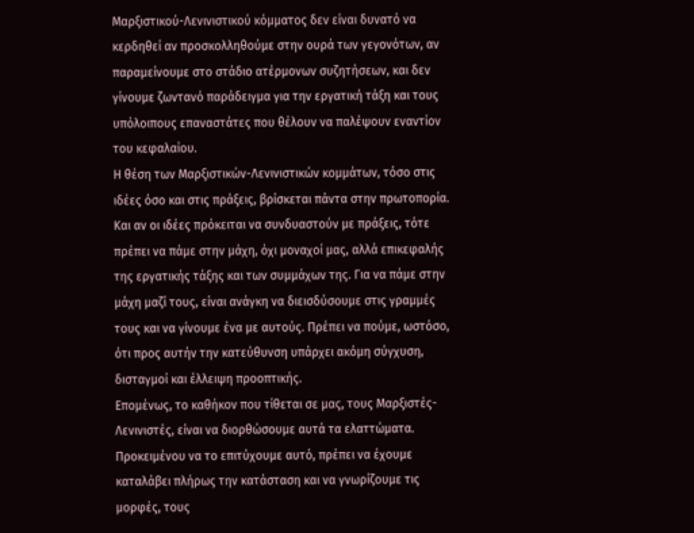Μαρξιστικού-Λενινιστικού κόμματος δεν είναι δυνατό να κερδηθεί αν προσκολληθούμε στην ουρά των γεγονότων, αν παραμείνουμε στο στάδιο ατέρμονων συζητήσεων, και δεν γίνουμε ζωντανό παράδειγμα για την εργατική τάξη και τους υπόλοιπους επαναστάτες που θέλουν να παλέψουν εναντίον του κεφαλαίου.
Η θέση των Μαρξιστικών-Λενινιστικών κομμάτων, τόσο στις ιδέες όσο και στις πράξεις, βρίσκεται πάντα στην πρωτοπορία. Και αν οι ιδέες πρόκειται να συνδυαστούν με πράξεις, τότε πρέπει να πάμε στην μάχη, όχι μοναχοί μας, αλλά επικεφαλής της εργατικής τάξης και των συμμάχων της. Για να πάμε στην μάχη μαζί τους, είναι ανάγκη να διεισδύσουμε στις γραμμές τους και να γίνουμε ένα με αυτούς. Πρέπει να πούμε, ωστόσο, ότι προς αυτήν την κατεύθυνση υπάρχει ακόμη σύγχυση, δισταγμοί και έλλειψη προοπτικής.
Επομένως, το καθήκον που τίθεται σε μας, τους Μαρξιστές-Λενινιστές, είναι να διορθώσουμε αυτά τα ελαττώματα. Προκειμένου να το επιτύχουμε αυτό, πρέπει να έχουμε καταλάβει πλήρως την κατάσταση και να γνωρίζουμε τις μορφές, τους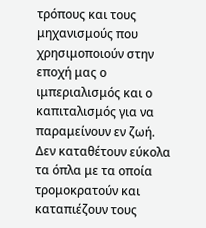τρόπους και τους μηχανισμούς που χρησιμοποιούν στην εποχή μας ο ιμπεριαλισμός και ο καπιταλισμός για να παραμείνουν εν ζωή. Δεν καταθέτουν εύκολα τα όπλα με τα οποία τρομοκρατούν και καταπιέζουν τους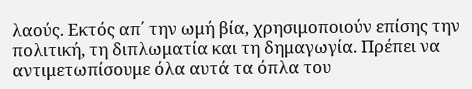λαούς. Εκτός απ΄ την ωμή βία, χρησιμοποιούν επίσης την πολιτική, τη διπλωματία και τη δημαγωγία. Πρέπει να αντιμετωπίσουμε όλα αυτά τα όπλα του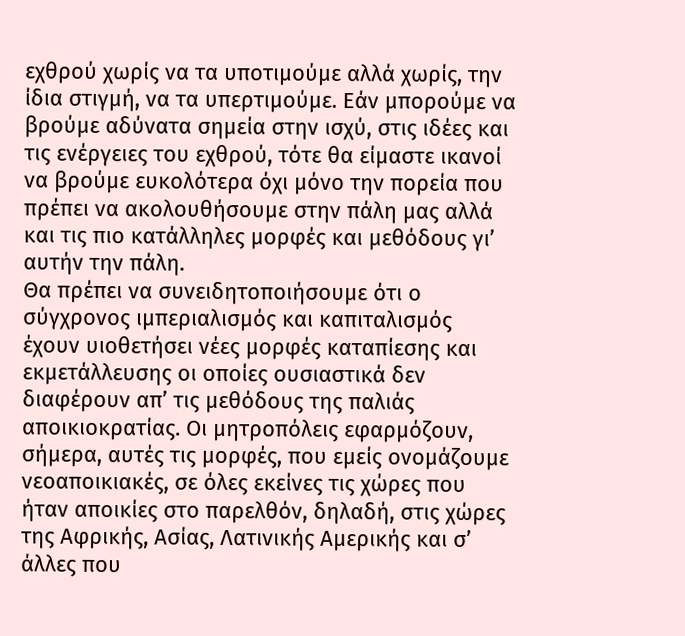εχθρού χωρίς να τα υποτιμούμε αλλά χωρίς, την ίδια στιγμή, να τα υπερτιμούμε. Εάν μπορούμε να βρούμε αδύνατα σημεία στην ισχύ, στις ιδέες και τις ενέργειες του εχθρού, τότε θα είμαστε ικανοί να βρούμε ευκολότερα όχι μόνο την πορεία που πρέπει να ακολουθήσουμε στην πάλη μας αλλά και τις πιο κατάλληλες μορφές και μεθόδους γι’ αυτήν την πάλη.
Θα πρέπει να συνειδητοποιήσουμε ότι ο σύγχρονος ιμπεριαλισμός και καπιταλισμός έχουν υιοθετήσει νέες μορφές καταπίεσης και εκμετάλλευσης οι οποίες ουσιαστικά δεν διαφέρουν απ’ τις μεθόδους της παλιάς αποικιοκρατίας. Οι μητροπόλεις εφαρμόζουν, σήμερα, αυτές τις μορφές, που εμείς ονομάζουμε νεοαποικιακές, σε όλες εκείνες τις χώρες που ήταν αποικίες στο παρελθόν, δηλαδή, στις χώρες της Αφρικής, Ασίας, Λατινικής Αμερικής και σ’ άλλες που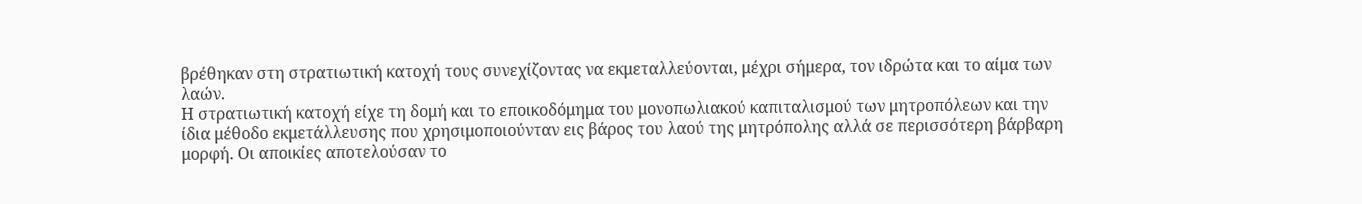βρέθηκαν στη στρατιωτική κατοχή τους συνεχίζοντας να εκμεταλλεύονται, μέχρι σήμερα, τον ιδρώτα και το αίμα των λαών.
Η στρατιωτική κατοχή είχε τη δομή και το εποικοδόμημα του μονοπωλιακού καπιταλισμού των μητροπόλεων και την ίδια μέθοδο εκμετάλλευσης που χρησιμοποιούνταν εις βάρος του λαού της μητρόπολης αλλά σε περισσότερη βάρβαρη μορφή. Οι αποικίες αποτελούσαν το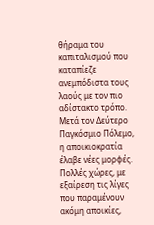θήραμα του καπιταλισμού που καταπίεζε ανεμπόδιστα τους λαούς με τον πιο αδίστακτο τρόπο.
Μετά τον Δεύτερο Παγκόσμιο Πόλεμο, η αποικιοκρατία έλαβε νέες μορφές. Πολλές χώρες, με εξαίρεση τις λίγες που παραμένουν ακόμη αποικίες,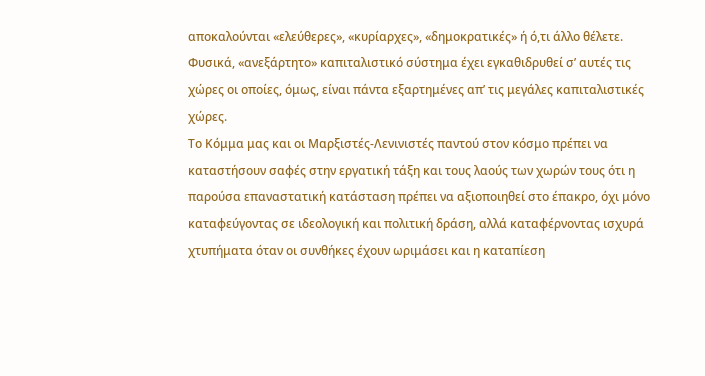αποκαλούνται «ελεύθερες», «κυρίαρχες», «δημοκρατικές» ή ό,τι άλλο θέλετε. Φυσικά, «ανεξάρτητο» καπιταλιστικό σύστημα έχει εγκαθιδρυθεί σ’ αυτές τις χώρες οι οποίες, όμως, είναι πάντα εξαρτημένες απ’ τις μεγάλες καπιταλιστικές χώρες.
Το Κόμμα μας και οι Μαρξιστές-Λενινιστές παντού στον κόσμο πρέπει να καταστήσουν σαφές στην εργατική τάξη και τους λαούς των χωρών τους ότι η παρούσα επαναστατική κατάσταση πρέπει να αξιοποιηθεί στο έπακρο, όχι μόνο καταφεύγοντας σε ιδεολογική και πολιτική δράση, αλλά καταφέρνοντας ισχυρά χτυπήματα όταν οι συνθήκες έχουν ωριμάσει και η καταπίεση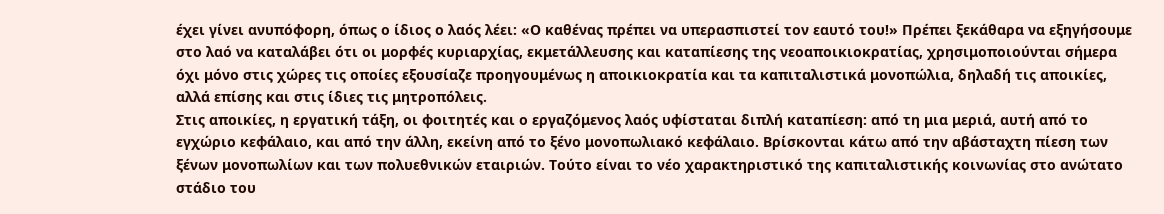έχει γίνει ανυπόφορη, όπως ο ίδιος ο λαός λέει: «Ο καθένας πρέπει να υπερασπιστεί τον εαυτό του!» Πρέπει ξεκάθαρα να εξηγήσουμε στο λαό να καταλάβει ότι οι μορφές κυριαρχίας, εκμετάλλευσης και καταπίεσης της νεοαποικιοκρατίας, χρησιμοποιούνται σήμερα όχι μόνο στις χώρες τις οποίες εξουσίαζε προηγουμένως η αποικιοκρατία και τα καπιταλιστικά μονοπώλια, δηλαδή τις αποικίες, αλλά επίσης και στις ίδιες τις μητροπόλεις.
Στις αποικίες, η εργατική τάξη, οι φοιτητές και ο εργαζόμενος λαός υφίσταται διπλή καταπίεση: από τη μια μεριά, αυτή από το εγχώριο κεφάλαιο, και από την άλλη, εκείνη από το ξένο μονοπωλιακό κεφάλαιο. Βρίσκονται κάτω από την αβάσταχτη πίεση των ξένων μονοπωλίων και των πολυεθνικών εταιριών. Τούτο είναι το νέο χαρακτηριστικό της καπιταλιστικής κοινωνίας στο ανώτατο στάδιο του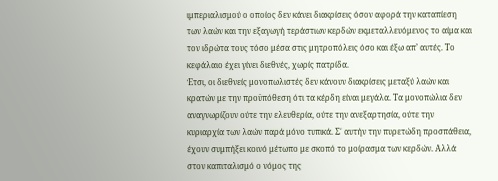ιμπεριαλισμού ο οποίος δεν κάνει διακρίσεις όσον αφορά την καταπίεση των λαών και την εξαγωγή τεράστιων κερδών εκμεταλλευόμενος το αίμα και τον ιδρώτα τους τόσο μέσα στις μητροπόλεις όσο και έξω απ’ αυτές. Το κεφάλαιο έχει γίνει διεθνές, χωρίς πατρίδα.
Έτσι, οι διεθνείς μονοπωλιστές δεν κάνουν διακρίσεις μεταξύ λαών και κρατών με την προϋπόθεση ότι τα κέρδη είναι μεγάλα. Τα μονοπώλια δεν αναγνωρίζουν ούτε την ελευθερία, ούτε την ανεξαρτησία, ούτε την κυριαρχία των λαών παρά μόνο τυπικά. Σ΄ αυτήν την πυρετώδη προσπάθεια, έχουν συμπήξει κοινό μέτωπο με σκοπό το μοίρασμα των κερδών. Αλλά στον καπιταλισμό ο νόμος της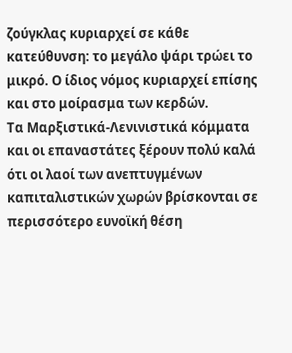ζούγκλας κυριαρχεί σε κάθε κατεύθυνση: το μεγάλο ψάρι τρώει το μικρό. Ο ίδιος νόμος κυριαρχεί επίσης και στο μοίρασμα των κερδών.
Τα Μαρξιστικά-Λενινιστικά κόμματα και οι επαναστάτες ξέρουν πολύ καλά ότι οι λαοί των ανεπτυγμένων καπιταλιστικών χωρών βρίσκονται σε περισσότερο ευνοϊκή θέση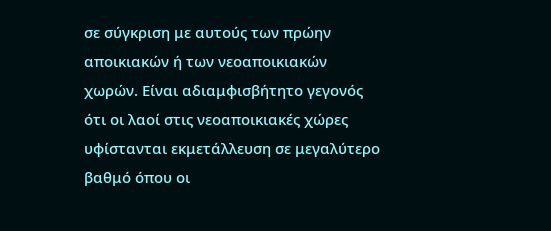σε σύγκριση με αυτούς των πρώην αποικιακών ή των νεοαποικιακών χωρών. Είναι αδιαμφισβήτητο γεγονός ότι οι λαοί στις νεοαποικιακές χώρες υφίστανται εκμετάλλευση σε μεγαλύτερο βαθμό όπου οι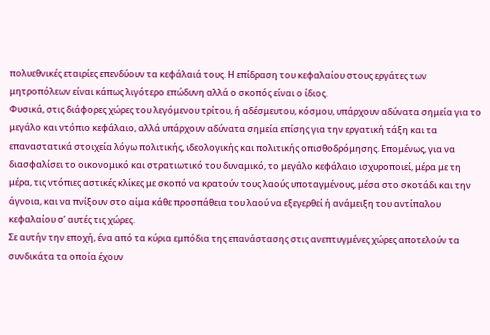πολυεθνικές εταιρίες επενδύουν τα κεφάλαιά τους. Η επίδραση του κεφαλαίου στους εργάτες των μητροπόλεων είναι κάπως λιγότερο επώδυνη αλλά ο σκοπός είναι ο ίδιος.
Φυσικά, στις διάφορες χώρες του λεγόμενου τρίτου, ή αδέσμευτου, κόσμου, υπάρχουν αδύνατα σημεία για το μεγάλο και ντόπιο κεφάλαιο, αλλά υπάρχουν αδύνατα σημεία επίσης για την εργατική τάξη και τα επαναστατικά στοιχεία λόγω πολιτικής, ιδεολογικής και πολιτικής οπισθοδρόμησης. Επομένως, για να διασφαλίσει το οικονομικό και στρατιωτικό του δυναμικό, το μεγάλο κεφάλαιο ισχυροποιεί, μέρα με τη μέρα, τις ντόπιες αστικές κλίκες με σκοπό να κρατούν τους λαούς υποταγμένους, μέσα στο σκοτάδι και την άγνοια, και να πνίξουν στο αίμα κάθε προσπάθεια του λαού να εξεγερθεί ή ανάμειξη του αντίπαλου κεφαλαίου σ’ αυτές τις χώρες.
Σε αυτήν την εποχή, ένα από τα κύρια εμπόδια της επανάστασης στις ανεπτυγμένες χώρες αποτελούν τα συνδικάτα τα οποία έχουν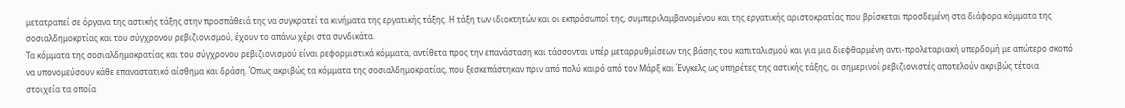μετατραπεί σε όργανα της αστικής τάξης στην προσπάθειά της να συγκρατεί τα κινήματα της εργατικής τάξης. Η τάξη των ιδιοκτητών και οι εκπρόσωποί της, συμπεριλαμβανομένου και της εργατικής αριστοκρατίας που βρίσκεται προσδεμένη στα διάφορα κόμματα της σοσιαλδημοκρτίας και του σύγχρονου ρεβιζιονισμού, έχουν το απάνω χέρι στα συνδικάτα.
Τα κόμματα της σοσιαλδημοκρατίας και του σύγχρονου ρεβιζιονισμού είναι ρεφορμιστικά κόμματα, αντίθετα προς την επανάσταση και τάσσονται υπέρ μεταρρυθμίσεων της βάσης του καπιταλισμού και για μια διεφθαρμένη αντι-προλεταριακή υπερδομή με απώτερο σκοπό να υπονομεύσουν κάθε επαναστατικό αίσθημα και δράση. Όπως ακριβώς τα κόμματα της σοσιαλδημοκρατίας, που ξεσκεπάστηκαν πριν από πολύ καιρό από τον Μάρξ και Ένγκελς ως υπηρέτες της αστικής τάξης, οι σημερινοί ρεβιζιονιστές αποτελούν ακριβώς τέτοια στοιχεία τα οποία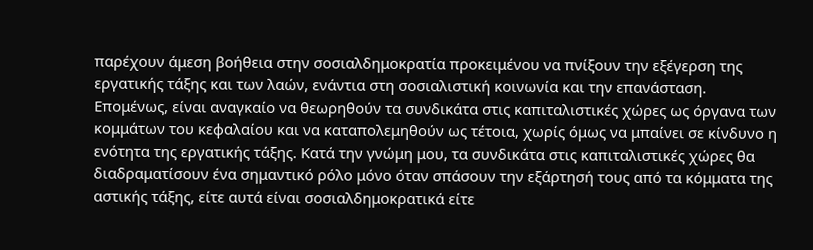παρέχουν άμεση βοήθεια στην σοσιαλδημοκρατία προκειμένου να πνίξουν την εξέγερση της εργατικής τάξης και των λαών, ενάντια στη σοσιαλιστική κοινωνία και την επανάσταση.
Επομένως, είναι αναγκαίο να θεωρηθούν τα συνδικάτα στις καπιταλιστικές χώρες ως όργανα των κομμάτων του κεφαλαίου και να καταπολεμηθούν ως τέτοια, χωρίς όμως να μπαίνει σε κίνδυνο η ενότητα της εργατικής τάξης. Κατά την γνώμη μου, τα συνδικάτα στις καπιταλιστικές χώρες θα διαδραματίσουν ένα σημαντικό ρόλο μόνο όταν σπάσουν την εξάρτησή τους από τα κόμματα της αστικής τάξης, είτε αυτά είναι σοσιαλδημοκρατικά είτε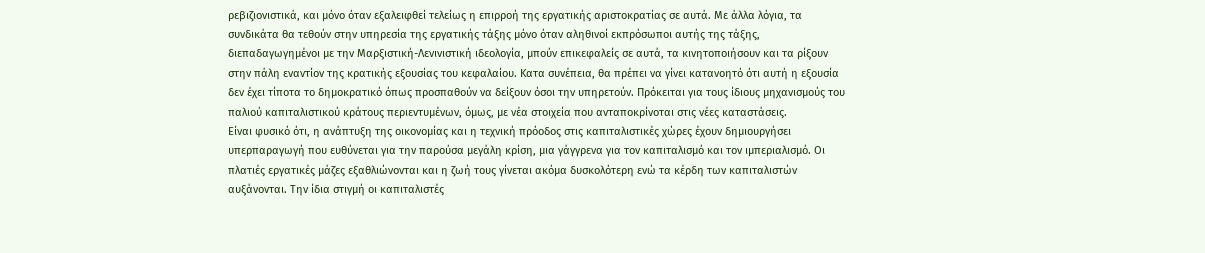ρεβιζιονιστικά, και μόνο όταν εξαλειφθεί τελείως η επιρροή της εργατικής αριστοκρατίας σε αυτά. Με άλλα λόγια, τα συνδικάτα θα τεθούν στην υπηρεσία της εργατικής τάξης μόνο όταν αληθινοί εκπρόσωποι αυτής της τάξης, διεπαδαγωγημένοι με την Μαρξιστική-Λενινιστική ιδεολογία, μπούν επικεφαλείς σε αυτά, τα κινητοποιήσουν και τα ρίξουν στην πάλη εναντίον της κρατικής εξουσίας του κεφαλαίου. Κατα συνέπεια, θα πρέπει να γίνει κατανοητό ότι αυτή η εξουσία δεν έχει τίποτα το δημοκρατικό όπως προσπαθούν να δείξουν όσοι την υπηρετούν. Πρόκειται για τους ίδιους μηχανισμούς του παλιού καπιταλιστικού κράτους περιεντυμένων, όμως, με νέα στοιχεία που ανταποκρίνοται στις νέες καταστάσεις.
Είναι φυσικό ότι, η ανάπτυξη της οικονομίας και η τεχνική πρόοδος στις καπιταλιστικές χώρες έχουν δημιουργήσει υπερπαραγωγή που ευθύνεται για την παρούσα μεγάλη κρίση, μια γάγγρενα για τον καπιταλισμό και τον ιμπεριαλισμό. Οι πλατιές εργατικές μάζες εξαθλιώνονται και η ζωή τους γίνεται ακόμα δυσκολότερη ενώ τα κέρδη των καπιταλιστών αυξάνονται. Την ίδια στιγμή οι καπιταλιστές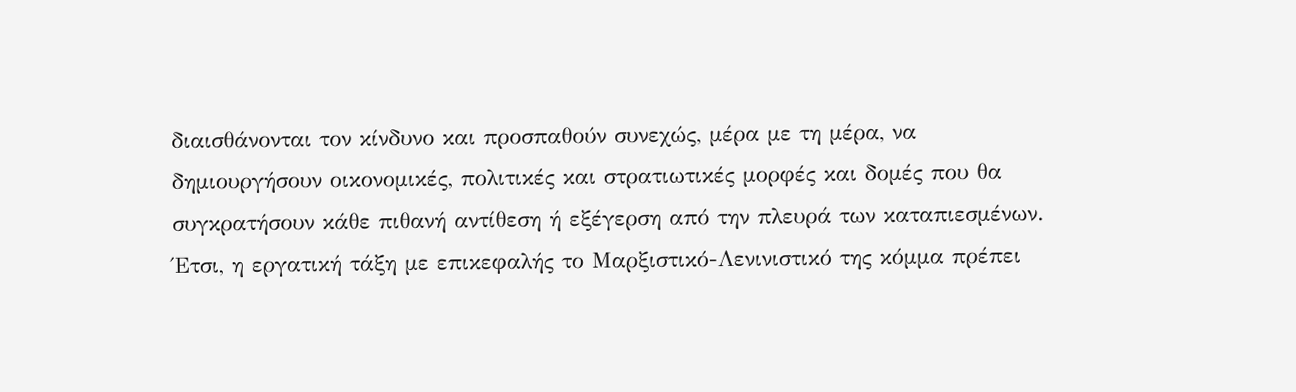διαισθάνονται τον κίνδυνο και προσπαθούν συνεχώς, μέρα με τη μέρα, να δημιουργήσουν οικονομικές, πολιτικές και στρατιωτικές μορφές και δομές που θα συγκρατήσουν κάθε πιθανή αντίθεση ή εξέγερση από την πλευρά των καταπιεσμένων.
Έτσι, η εργατική τάξη με επικεφαλής το Μαρξιστικό-Λενινιστικό της κόμμα πρέπει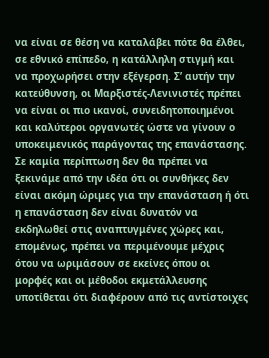να είναι σε θέση να καταλάβει πότε θα έλθει, σε εθνικό επίπεδο, η κατάλληλη στιγμή και να προχωρήσει στην εξέγερση. Σ’ αυτήν την κατεύθυνση, οι Μαρξιστές-Λενινιστές πρέπει να είναι οι πιο ικανοί, συνειδητοποιημένοι και καλύτεροι οργανωτές ώστε να γίνουν ο υποκειμενικός παράγοντας της επανάστασης. Σε καμία περίπτωση δεν θα πρέπει να ξεκινάμε από την ιδέα ότι οι συνθήκες δεν είναι ακόμη ώριμες για την επανάσταση ή ότι η επανάσταση δεν είναι δυνατόν να εκδηλωθεί στις αναπτυγμένες χώρες και, επομένως, πρέπει να περιμένουμε μέχρις ότου να ωριμάσουν σε εκείνες όπου οι μορφές και οι μέθοδοι εκμετάλλευσης υποτίθεται ότι διαφέρουν από τις αντίστοιχες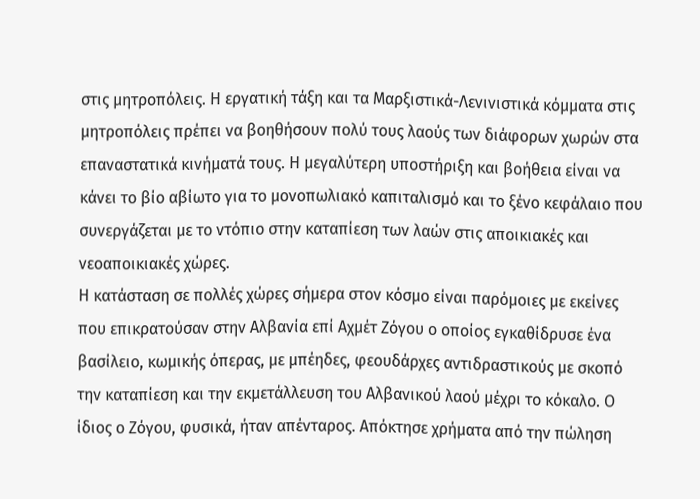στις μητροπόλεις. Η εργατική τάξη και τα Μαρξιστικά-Λενινιστικά κόμματα στις μητροπόλεις πρέπει να βοηθήσουν πολύ τους λαούς των διάφορων χωρών στα επαναστατικά κινήματά τους. Η μεγαλύτερη υποστήριξη και βοήθεια είναι να κάνει το βίο αβίωτο για το μονοπωλιακό καπιταλισμό και το ξένο κεφάλαιο που συνεργάζεται με το ντόπιο στην καταπίεση των λαών στις αποικιακές και νεοαποικιακές χώρες.
Η κατάσταση σε πολλές χώρες σήμερα στον κόσμο είναι παρόμοιες με εκείνες που επικρατούσαν στην Αλβανία επί Αχμέτ Ζόγου ο οποίος εγκαθίδρυσε ένα βασίλειο, κωμικής όπερας, με μπέηδες, φεουδάρχες αντιδραστικούς με σκοπό την καταπίεση και την εκμετάλλευση του Αλβανικού λαού μέχρι το κόκαλο. Ο ίδιος ο Ζόγου, φυσικά, ήταν απένταρος. Απόκτησε χρήματα από την πώληση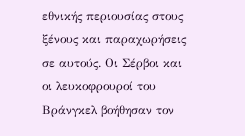εθνικής περιουσίας στους ξένους και παραχωρήσεις σε αυτούς. Οι Σέρβοι και οι λευκοφρουροί του Βράνγκελ βοήθησαν τον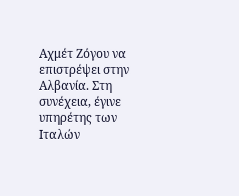Αχμέτ Ζόγου να επιστρέψει στην Αλβανία. Στη συνέχεια, έγινε υπηρέτης των Ιταλών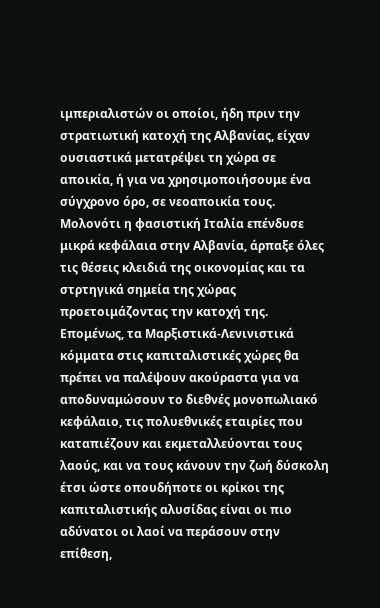ιμπεριαλιστών οι οποίοι, ήδη πριν την στρατιωτική κατοχή της Αλβανίας, είχαν ουσιαστικά μετατρέψει τη χώρα σε αποικία, ή για να χρησιμοποιήσουμε ένα σύγχρονο όρο, σε νεοαποικία τους. Μολονότι η φασιστική Ιταλία επένδυσε μικρά κεφάλαια στην Αλβανία, άρπαξε όλες τις θέσεις κλειδιά της οικονομίας και τα στρτηγικά σημεία της χώρας προετοιμάζοντας την κατοχή της.
Επομένως, τα Μαρξιστικά-Λενινιστικά κόμματα στις καπιταλιστικές χώρες θα πρέπει να παλέψουν ακούραστα για να αποδυναμώσουν το διεθνές μονοπωλιακό κεφάλαιο, τις πολυεθνικές εταιρίες που καταπιέζουν και εκμεταλλεύονται τους λαούς, και να τους κάνουν την ζωή δύσκολη έτσι ώστε οπουδήποτε οι κρίκοι της καπιταλιστικής αλυσίδας είναι οι πιο αδύνατοι οι λαοί να περάσουν στην επίθεση,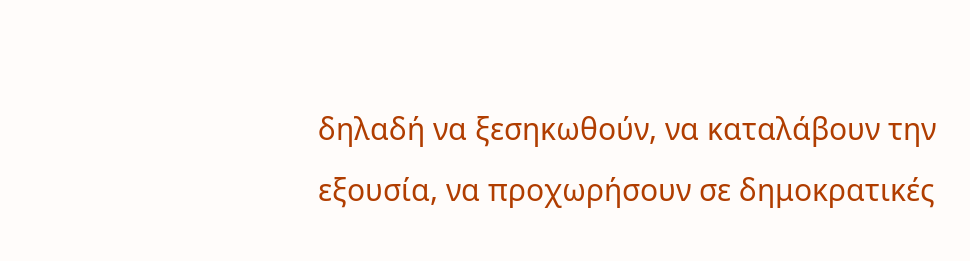δηλαδή να ξεσηκωθούν, να καταλάβουν την εξουσία, να προχωρήσουν σε δημοκρατικές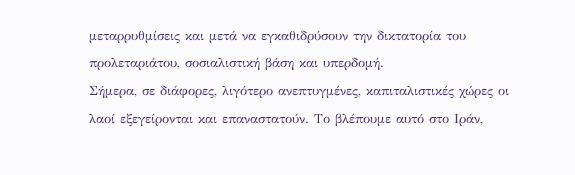μεταρρυθμίσεις και μετά να εγκαθιδρύσουν την δικτατορία του προλεταριάτου, σοσιαλιστική βάση και υπερδομή.
Σήμερα, σε διάφορες, λιγότερο ανεπτυγμένες, καπιταλιστικές χώρες οι λαοί εξεγείρονται και επαναστατούν. Το βλέπουμε αυτό στο Ιράν,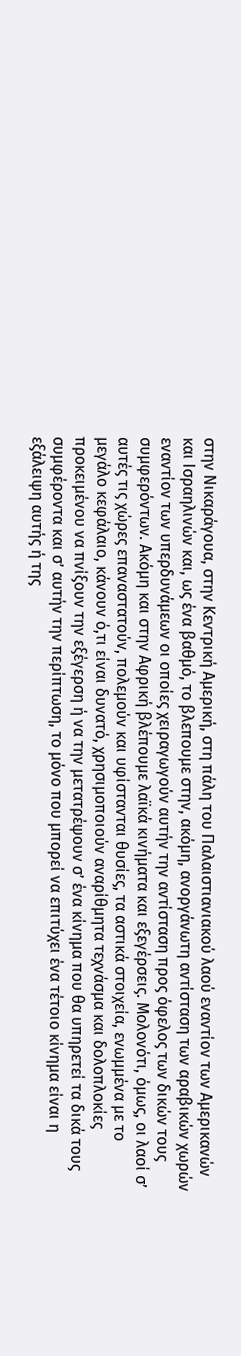στην Νικαράγουα, στην Κεντρική Αμερική, στη πάλη του Παλαιστιανιακού λαού εναντίον των Αμερικανών και Ισραηλινών και, ως ένα βαθμό, το βλεπουμε στην, ακόμη, ανοργάνωτη αντίσταση των αραβικών χωρών εναντίον των υπερδυνάμεων οι οποίες χειραγωγούν αυτήν την αντίσταση προς όφελος των δικών τους συμφερόντων. Ακόμη και στην Αφρική βλέπουμε λαϊκά κινήματα και εξεγέρσεις. Μολονότι, όμως, οι λαοί σ’ αυτές τις χώρες επαναστατούν, πολεμούν και υφίστανται θυσίες, τα αστικά στοιχεία, ενωμμένα με το μεγάλο κεφάλαιο, κάνουν ό,τι είναι δυνατό, χρησιμοποιούν αναρίθμητα τεχνάσμα και δολοπλοκίες προκειμένου να πνίξουν την εξέγερση ή να την μετατρέψουν σ’ ένα κίνημα που θα υπηρετεί τα δικά τους συμφέροντα και σ’ αυτήν την περίπτωση, το μόνο που μπορεί να επιτύχει ένα τέτοιο κίνημα είναι η εξάλειψη αυτής ή της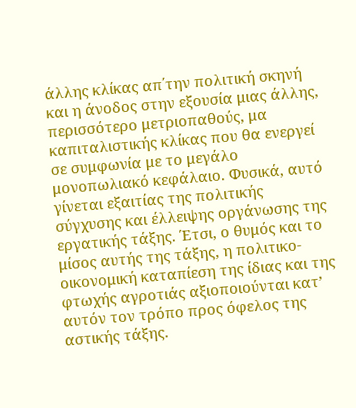άλλης κλίκας απ΄την πολιτική σκηνή και η άνοδος στην εξουσία μιας άλλης, περισσότερο μετριοπαθούς, μα καπιταλιστικής κλίκας που θα ενεργεί σε συμφωνία με το μεγάλο μονοπωλιακό κεφάλαιο. Φυσικά, αυτό γίνεται εξαιτίας της πολιτικής σύγχυσης και έλλειψης οργάνωσης της εργατικής τάξης. Έτσι, ο θυμός και το μίσος αυτής της τάξης, η πολιτικο-οικονομική καταπίεση της ίδιας και της φτωχής αγροτιάς αξιοποιούνται κατ’ αυτόν τον τρόπο προς όφελος της αστικής τάξης.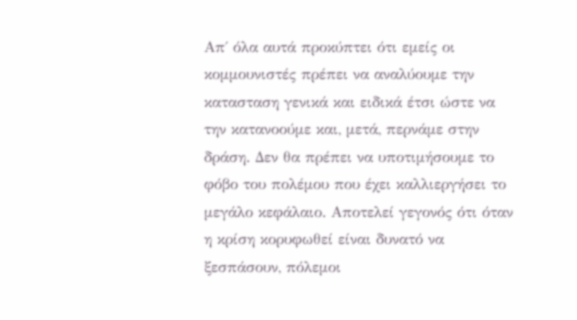Απ΄ όλα αυτά προκύπτει ότι εμείς οι κομμουνιστές πρέπει να αναλύουμε την κατασταση γενικά και ειδικά έτσι ώστε να την κατανοούμε και, μετά, περνάμε στην δράση. Δεν θα πρέπει να υποτιμήσουμε το φόβο του πολέμου που έχει καλλιεργήσει το μεγάλο κεφάλαιο. Αποτελεί γεγονός ότι όταν η κρίση κορυφωθεί είναι δυνατό να ξεσπάσουν, πόλεμοι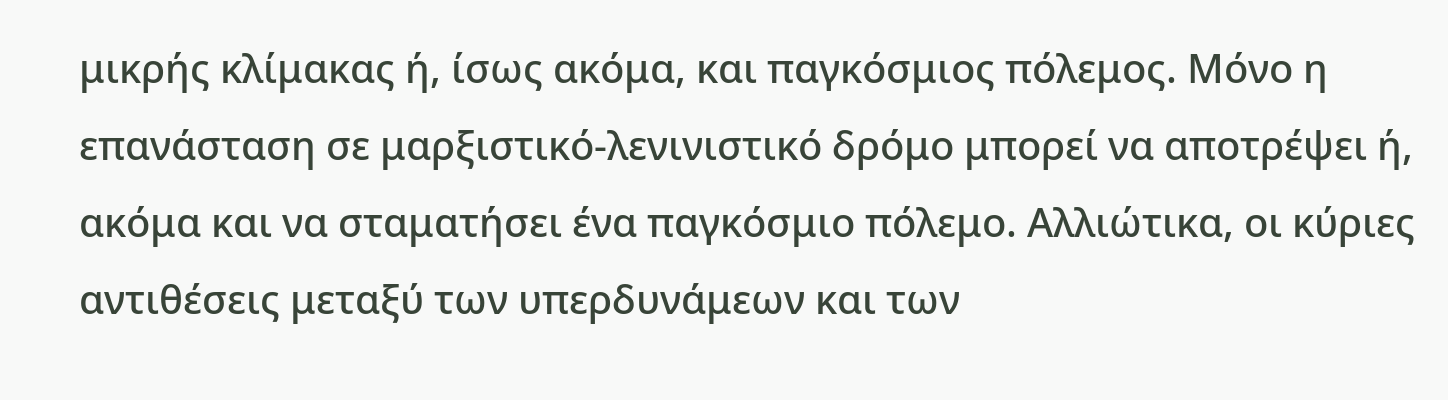μικρής κλίμακας ή, ίσως ακόμα, και παγκόσμιος πόλεμος. Μόνο η επανάσταση σε μαρξιστικό-λενινιστικό δρόμο μπορεί να αποτρέψει ή, ακόμα και να σταματήσει ένα παγκόσμιο πόλεμο. Αλλιώτικα, οι κύριες αντιθέσεις μεταξύ των υπερδυνάμεων και των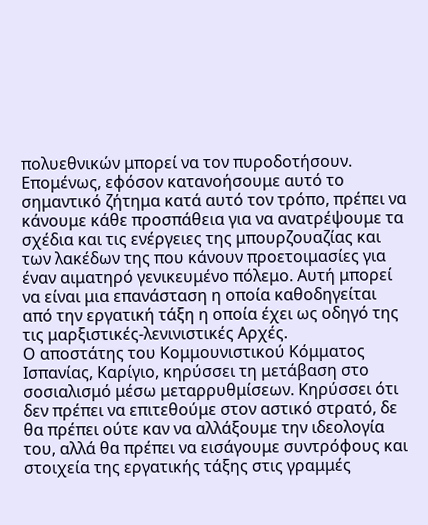πολυεθνικών μπορεί να τον πυροδοτήσουν.
Επομένως, εφόσον κατανοήσουμε αυτό το σημαντικό ζήτημα κατά αυτό τον τρόπο, πρέπει να κάνουμε κάθε προσπάθεια για να ανατρέψουμε τα σχέδια και τις ενέργειες της μπουρζουαζίας και των λακέδων της που κάνουν προετοιμασίες για έναν αιματηρό γενικευμένο πόλεμο. Αυτή μπορεί να είναι μια επανάσταση η οποία καθοδηγείται από την εργατική τάξη η οποία έχει ως οδηγό της τις μαρξιστικές-λενινιστικές Αρχές.
Ο αποστάτης του Κομμουνιστικού Κόμματος Ισπανίας, Καρίγιο, κηρύσσει τη μετάβαση στο σοσιαλισμό μέσω μεταρρυθμίσεων. Κηρύσσει ότι δεν πρέπει να επιτεθούμε στον αστικό στρατό, δε θα πρέπει ούτε καν να αλλάξουμε την ιδεολογία του, αλλά θα πρέπει να εισάγουμε συντρόφους και στοιχεία της εργατικής τάξης στις γραμμές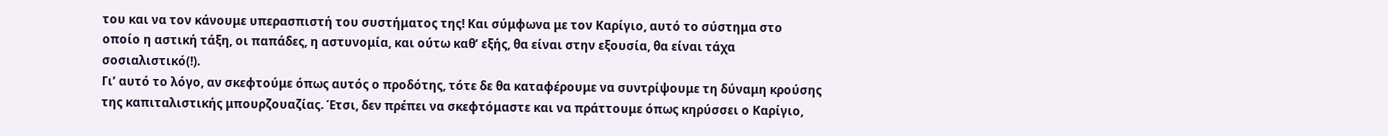του και να τον κάνουμε υπερασπιστή του συστήματος της! Και σύμφωνα με τον Καρίγιο, αυτό το σύστημα στο οποίο η αστική τάξη, οι παπάδες, η αστυνομία, και ούτω καθ’ εξής, θα είναι στην εξουσία, θα είναι τάχα σοσιαλιστικό(!).
Γι’ αυτό το λόγο, αν σκεφτούμε όπως αυτός ο προδότης, τότε δε θα καταφέρουμε να συντρίψουμε τη δύναμη κρούσης της καπιταλιστικής μπουρζουαζίας. Έτσι, δεν πρέπει να σκεφτόμαστε και να πράττουμε όπως κηρύσσει ο Καρίγιο,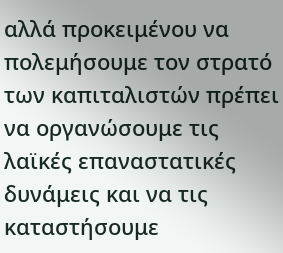αλλά προκειμένου να πολεμήσουμε τον στρατό των καπιταλιστών πρέπει να οργανώσουμε τις λαϊκές επαναστατικές δυνάμεις και να τις καταστήσουμε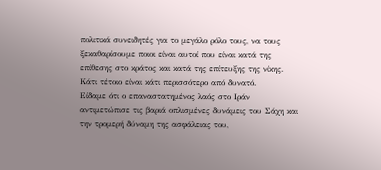πολιτικά συνειδητές για το μεγάλο ρόλο τους, να τους ξεκαθαρίσουμε ποιοι είναι αυτοί που είναι κατά της επίθεσης στο κράτος και κατά της επίτευξης της νίκης. Κάτι τέτοιο είναι κάτι περισσότερο από δυνατό.
Είδαμε ότι ο επαναστατημένος λαός στο Ιράν αντιμετώπισε τις βαριά οπλισμένες δυνάμεις του Σάχη και την τρομερή δύναμη της ασφάλειας του,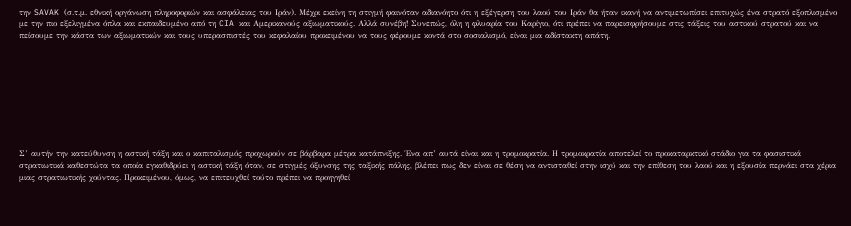την SAVAK (σ.τ.μ. εθνική οργάνωση πληροφοριών και ασφάλειας του Ιράν). Μέχρι εκείνη τη στιγμή φαινόταν αδιανόητο ότι η εξέγερση του λαού του Ιράν θα ήταν ικανή να αντιμετωπίσει επιτυχώς ένα στρατό εξοπλισμένο με την πιο εξελιγμένα όπλα και εκπαιδευμένο από τη CIA και Αμερικανούς αξιωματικούς. Αλλά συνέβη! Συνεπώς, όλη η φλυαρία του Καρίγιο, ότι πρέπει να παρεισφρήσουμε στις τάξεις του αστικού στρατού και να πείσουμε την κάστα των αξιωματικών και τους υπερασπιστές του κεφαλαίου προκειμένου να τους φέρουμε κοντά στο σοσιαλισμό, είναι μια αδίστακτη απάτη.









Σ’ αυτήν την κατεύθυνση η αστική τάξη και ο καπιταλισμός προχωρούν σε βάρβαρα μέτρα κατάπνιξης. Ένα απ’ αυτά είναι και η τρομοκρατία. Η τρομοκρατία αποτελεί το προκαταρκτικό στάδιο για τα φασιστικά στρατιωτικά καθεστώτα τα οποία εγκαθιδρύει η αστική τάξη όταν, σε στιγμές όξυνσης της ταξικής πάλης, βλέπει πως δεν είναι σε θέση να αντισταθεί στην ισχύ και την επίθεση του λαού και η εξουσία περνάει στα χέρια μιας στρατιωτικής χούντας. Προκειμένου, όμως, να επιτευχθεί τούτο πρέπει να προηγηθεί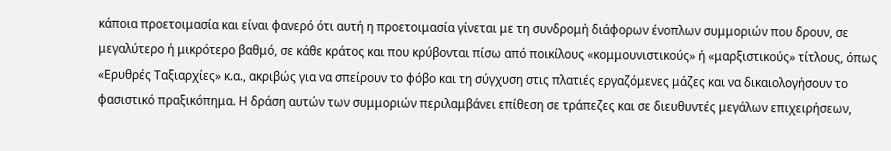κάποια προετοιμασία και είναι φανερό ότι αυτή η προετοιμασία γίνεται με τη συνδρομή διάφορων ένοπλων συμμοριών που δρουν, σε μεγαλύτερο ή μικρότερο βαθμό, σε κάθε κράτος και που κρύβονται πίσω από ποικίλους «κομμουνιστικούς» ή «μαρξιστικούς» τίτλους, όπως «Ερυθρές Ταξιαρχίες» κ.α., ακριβώς για να σπείρουν το φόβο και τη σύγχυση στις πλατιές εργαζόμενες μάζες και να δικαιολογήσουν το φασιστικό πραξικόπημα. Η δράση αυτών των συμμοριών περιλαμβάνει επίθεση σε τράπεζες και σε διευθυντές μεγάλων επιχειρήσεων,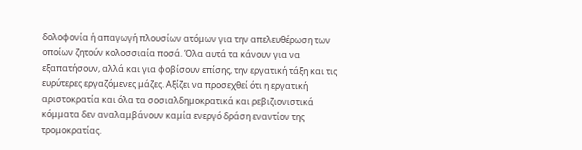δολοφονία ή απαγωγή πλουσίων ατόμων για την απελευθέρωση των οποίων ζητούν κολοσσιαία ποσά. Όλα αυτά τα κάνουν για να εξαπατήσουν, αλλά και για φοβίσουν επίσης, την εργατική τάξη και τις ευρύτερες εργαζόμενες μάζες. Αξίζει να προσεχθεί ότι η εργατική αριστοκρατία και όλα τα σοσιαλδημοκρατικά και ρεβιζιονιστικά κόμματα δεν αναλαμβάνουν καμία ενεργό δράση εναντίον της τρομοκρατίας.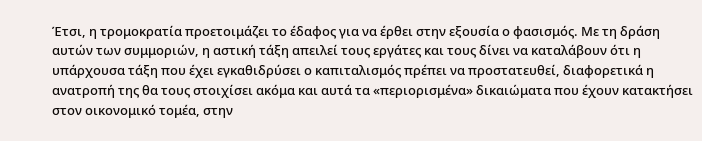Έτσι, η τρομοκρατία προετοιμάζει το έδαφος για να έρθει στην εξουσία ο φασισμός. Με τη δράση αυτών των συμμοριών, η αστική τάξη απειλεί τους εργάτες και τους δίνει να καταλάβουν ότι η υπάρχουσα τάξη που έχει εγκαθιδρύσει ο καπιταλισμός πρέπει να προστατευθεί, διαφορετικά η ανατροπή της θα τους στοιχίσει ακόμα και αυτά τα «περιορισμένα» δικαιώματα που έχουν κατακτήσει στον οικονομικό τομέα, στην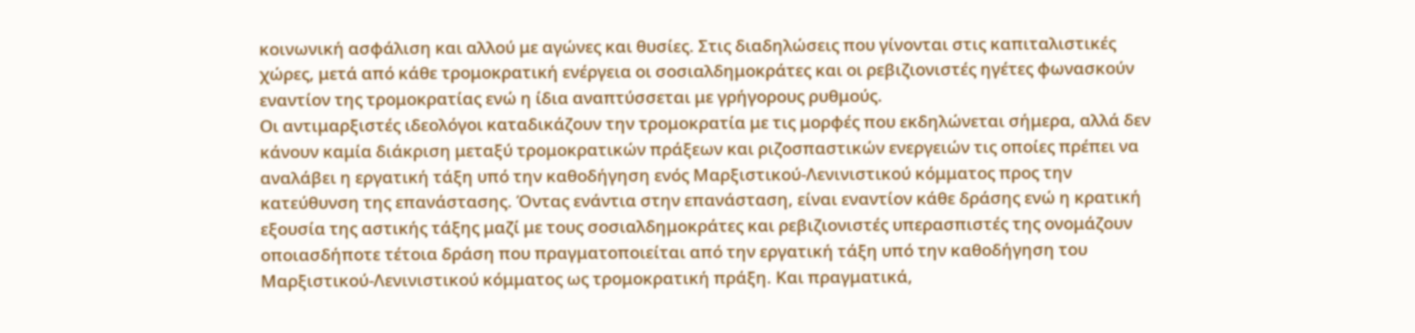κοινωνική ασφάλιση και αλλού με αγώνες και θυσίες. Στις διαδηλώσεις που γίνονται στις καπιταλιστικές χώρες, μετά από κάθε τρομοκρατική ενέργεια οι σοσιαλδημοκράτες και οι ρεβιζιονιστές ηγέτες φωνασκούν εναντίον της τρομοκρατίας ενώ η ίδια αναπτύσσεται με γρήγορους ρυθμούς.
Οι αντιμαρξιστές ιδεολόγοι καταδικάζουν την τρομοκρατία με τις μορφές που εκδηλώνεται σήμερα, αλλά δεν κάνουν καμία διάκριση μεταξύ τρομοκρατικών πράξεων και ριζοσπαστικών ενεργειών τις οποίες πρέπει να αναλάβει η εργατική τάξη υπό την καθοδήγηση ενός Μαρξιστικού-Λενινιστικού κόμματος προς την κατεύθυνση της επανάστασης. Όντας ενάντια στην επανάσταση, είναι εναντίον κάθε δράσης ενώ η κρατική εξουσία της αστικής τάξης μαζί με τους σοσιαλδημοκράτες και ρεβιζιονιστές υπερασπιστές της ονομάζουν οποιασδήποτε τέτοια δράση που πραγματοποιείται από την εργατική τάξη υπό την καθοδήγηση του Μαρξιστικού-Λενινιστικού κόμματος ως τρομοκρατική πράξη. Και πραγματικά,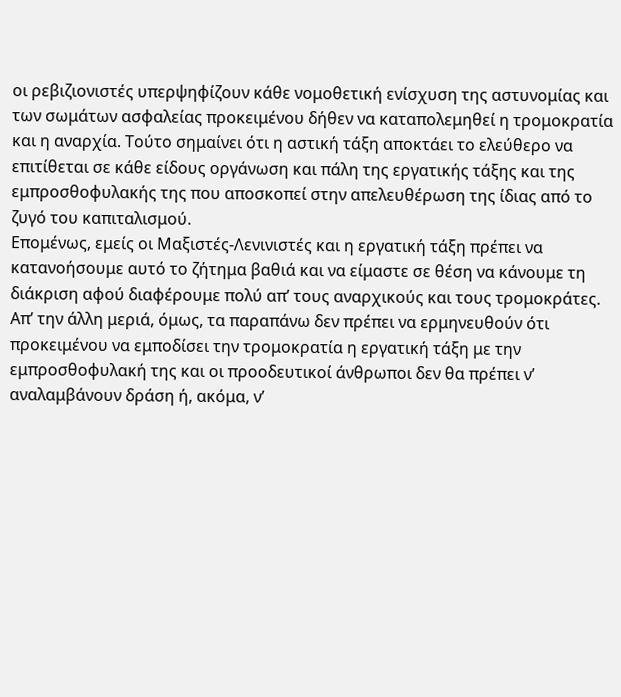οι ρεβιζιονιστές υπερψηφίζουν κάθε νομοθετική ενίσχυση της αστυνομίας και των σωμάτων ασφαλείας προκειμένου δήθεν να καταπολεμηθεί η τρομοκρατία και η αναρχία. Τούτο σημαίνει ότι η αστική τάξη αποκτάει το ελεύθερο να επιτίθεται σε κάθε είδους οργάνωση και πάλη της εργατικής τάξης και της εμπροσθοφυλακής της που αποσκοπεί στην απελευθέρωση της ίδιας από το ζυγό του καπιταλισμού.
Επομένως, εμείς οι Μαξιστές-Λενινιστές και η εργατική τάξη πρέπει να κατανοήσουμε αυτό το ζήτημα βαθιά και να είμαστε σε θέση να κάνουμε τη διάκριση αφού διαφέρουμε πολύ απ’ τους αναρχικούς και τους τρομοκράτες. Απ’ την άλλη μεριά, όμως, τα παραπάνω δεν πρέπει να ερμηνευθούν ότι προκειμένου να εμποδίσει την τρομοκρατία η εργατική τάξη με την εμπροσθοφυλακή της και οι προοδευτικοί άνθρωποι δεν θα πρέπει ν’ αναλαμβάνουν δράση ή, ακόμα, ν’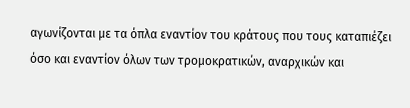αγωνίζονται με τα όπλα εναντίον του κράτους που τους καταπιέζει όσο και εναντίον όλων των τρομοκρατικών, αναρχικών και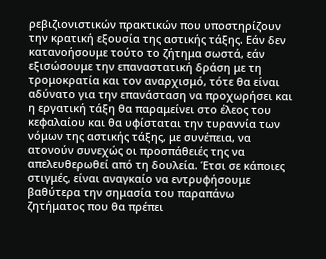ρεβιζιονιστικών πρακτικών που υποστηρίζουν την κρατική εξουσία της αστικής τάξης. Εάν δεν κατανοήσουμε τούτο το ζήτημα σωστά, εάν εξισώσουμε την επαναστατική δράση με τη τρομοκρατία και τον αναρχισμό, τότε θα είναι αδύνατο για την επανάσταση να προχωρήσει και η εργατική τάξη θα παραμείνει στο έλεος του κεφαλαίου και θα υφίσταται την τυραννία των νόμων της αστικής τάξης, με συνέπεια, να ατονούν συνεχώς οι προσπάθειές της να απελευθερωθεί από τη δουλεία. Έτσι σε κάποιες στιγμές, είναι αναγκαίο να εντρυφήσουμε βαθύτερα την σημασία του παραπάνω ζητήματος που θα πρέπει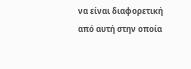να είναι διαφορετική από αυτή στην οποία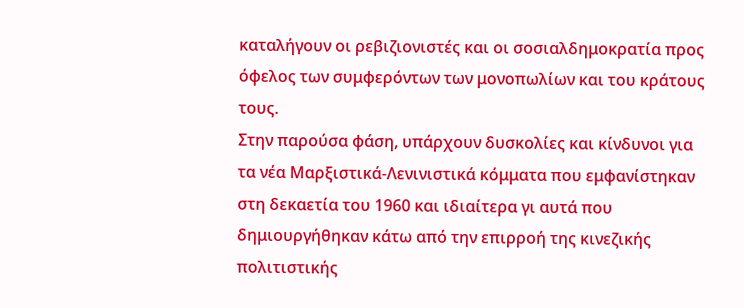καταλήγουν οι ρεβιζιονιστές και οι σοσιαλδημοκρατία προς όφελος των συμφερόντων των μονοπωλίων και του κράτους τους.
Στην παρούσα φάση, υπάρχουν δυσκολίες και κίνδυνοι για τα νέα Μαρξιστικά-Λενινιστικά κόμματα που εμφανίστηκαν στη δεκαετία του 1960 και ιδιαίτερα γι αυτά που δημιουργήθηκαν κάτω από την επιρροή της κινεζικής πολιτιστικής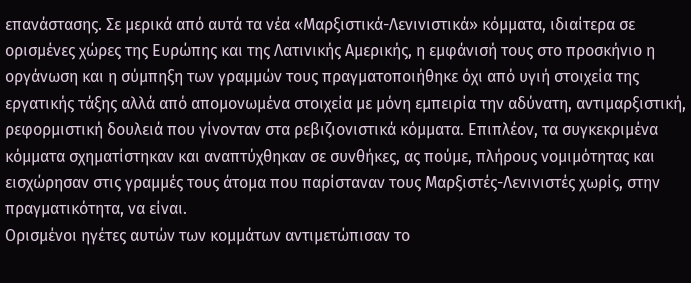επανάστασης. Σε μερικά από αυτά τα νέα «Μαρξιστικά-Λενινιστικά» κόμματα, ιδιαίτερα σε ορισμένες χώρες της Ευρώπης και της Λατινικής Αμερικής, η εμφάνισή τους στο προσκήνιο η οργάνωση και η σύμπηξη των γραμμών τους πραγματοποιήθηκε όχι από υγιή στοιχεία της εργατικής τάξης αλλά από απομονωμένα στοιχεία με μόνη εμπειρία την αδύνατη, αντιμαρξιστική, ρεφορμιστική δουλειά που γίνονταν στα ρεβιζιονιστικά κόμματα. Επιπλέον, τα συγκεκριμένα κόμματα σχηματίστηκαν και αναπτύχθηκαν σε συνθήκες, ας πούμε, πλήρους νομιμότητας και εισχώρησαν στις γραμμές τους άτομα που παρίσταναν τους Μαρξιστές-Λενινιστές χωρίς, στην πραγματικότητα, να είναι.
Ορισμένοι ηγέτες αυτών των κομμάτων αντιμετώπισαν το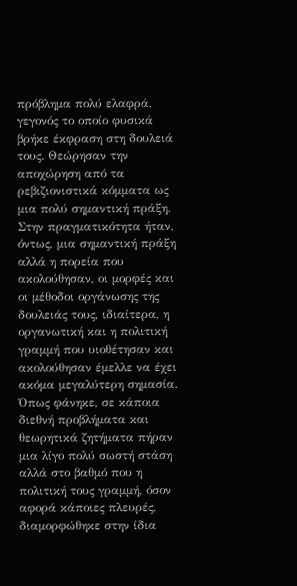πρόβλημα πολύ ελαφρά, γεγονός το οποίο φυσικά βρήκε έκφραση στη δουλειά τους. Θεώρησαν την αποχώρηση από τα ρεβιζιονιστικά κόμματα ως μια πολύ σημαντική πράξη. Στην πραγματικότητα ήταν, όντως, μια σημαντική πράξη αλλά η πορεία που ακολούθησαν, οι μορφές και οι μέθοδοι οργάνωσης της δουλειάς τους, ιδιαίτερα, η οργανωτική και η πολιτική γραμμή που υιοθέτησαν και ακολούθησαν έμελλε να έχει ακόμα μεγαλύτερη σημασία. Όπως φάνηκε, σε κάποια διεθνή προβλήματα και θεωρητικά ζητήματα πήραν μια λίγο πολύ σωστή στάση αλλά στο βαθμό που η πολιτική τους γραμμή, όσον αφορά κάποιες πλευρές, διαμορφώθηκε στην ίδια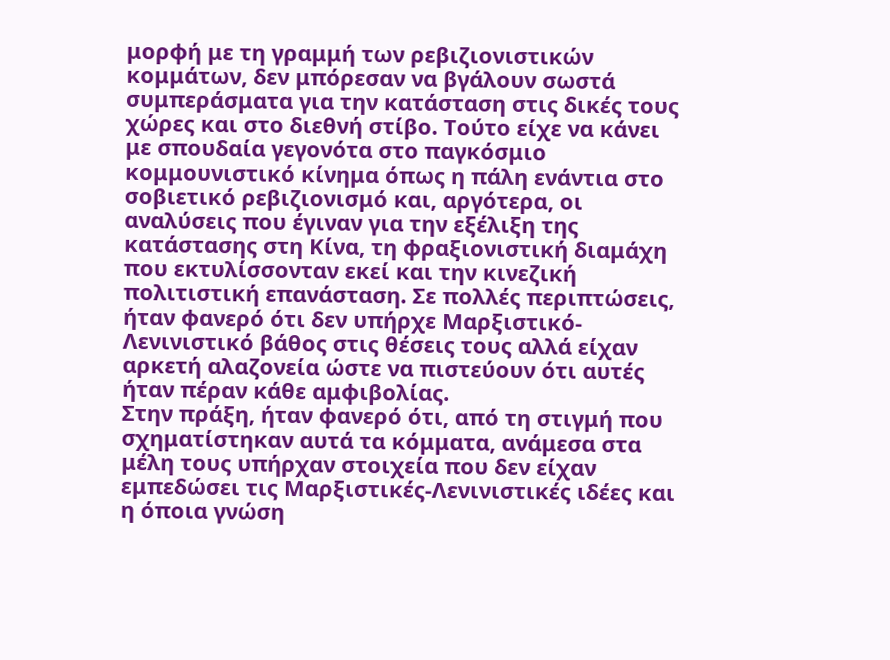μορφή με τη γραμμή των ρεβιζιονιστικών κομμάτων, δεν μπόρεσαν να βγάλουν σωστά συμπεράσματα για την κατάσταση στις δικές τους χώρες και στο διεθνή στίβο. Τούτο είχε να κάνει με σπουδαία γεγονότα στο παγκόσμιο κομμουνιστικό κίνημα όπως η πάλη ενάντια στο σοβιετικό ρεβιζιονισμό και, αργότερα, οι αναλύσεις που έγιναν για την εξέλιξη της κατάστασης στη Κίνα, τη φραξιονιστική διαμάχη που εκτυλίσσονταν εκεί και την κινεζική πολιτιστική επανάσταση. Σε πολλές περιπτώσεις, ήταν φανερό ότι δεν υπήρχε Μαρξιστικό-Λενινιστικό βάθος στις θέσεις τους αλλά είχαν αρκετή αλαζονεία ώστε να πιστεύουν ότι αυτές ήταν πέραν κάθε αμφιβολίας.
Στην πράξη, ήταν φανερό ότι, από τη στιγμή που σχηματίστηκαν αυτά τα κόμματα, ανάμεσα στα μέλη τους υπήρχαν στοιχεία που δεν είχαν εμπεδώσει τις Μαρξιστικές-Λενινιστικές ιδέες και η όποια γνώση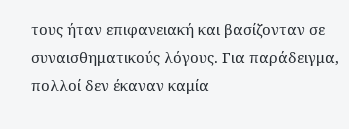τους ήταν επιφανειακή και βασίζονταν σε συναισθηματικούς λόγους. Για παράδειγμα, πολλοί δεν έκαναν καμία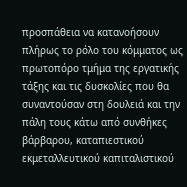προσπάθεια να κατανοήσουν πλήρως το ρόλο του κόμματος ως πρωτοπόρο τμήμα της εργατικής τάξης και τις δυσκολίες που θα συναντούσαν στη δουλειά και την πάλη τους κάτω από συνθήκες βάρβαρου, καταπιεστικού εκμεταλλευτικού καπιταλιστικού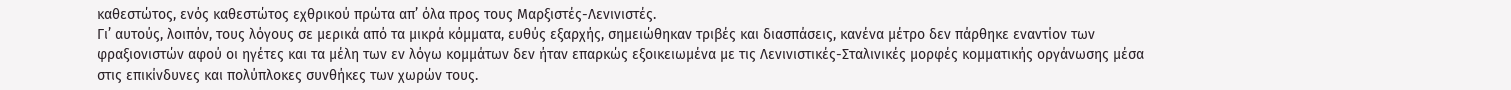καθεστώτος, ενός καθεστώτος εχθρικού πρώτα απ’ όλα προς τους Μαρξιστές-Λενινιστές.
Γι’ αυτούς, λοιπόν, τους λόγους σε μερικά από τα μικρά κόμματα, ευθύς εξαρχής, σημειώθηκαν τριβές και διασπάσεις, κανένα μέτρο δεν πάρθηκε εναντίον των φραξιονιστών αφού οι ηγέτες και τα μέλη των εν λόγω κομμάτων δεν ήταν επαρκώς εξοικειωμένα με τις Λενινιστικές-Σταλινικές μορφές κομματικής οργάνωσης μέσα στις επικίνδυνες και πολύπλοκες συνθήκες των χωρών τους.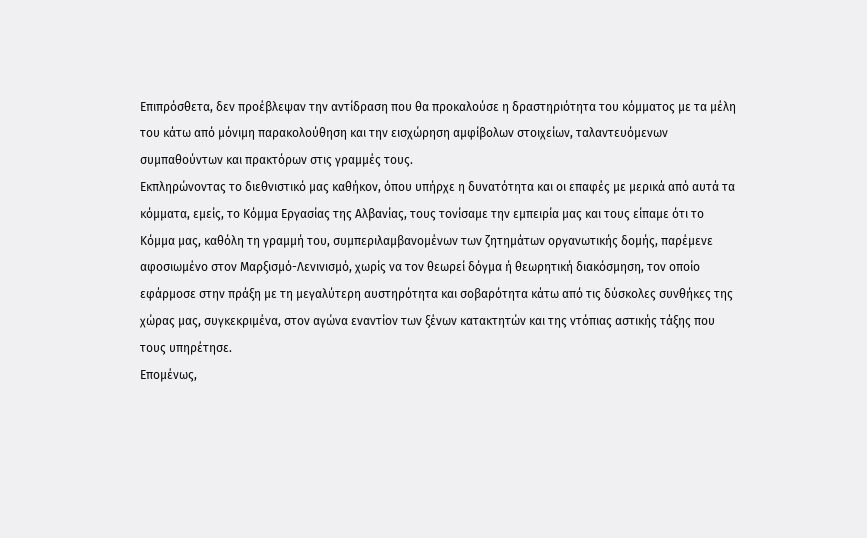Επιπρόσθετα, δεν προέβλεψαν την αντίδραση που θα προκαλούσε η δραστηριότητα του κόμματος με τα μέλη του κάτω από μόνιμη παρακολούθηση και την εισχώρηση αμφίβολων στοιχείων, ταλαντευόμενων συμπαθούντων και πρακτόρων στις γραμμές τους.
Εκπληρώνοντας το διεθνιστικό μας καθήκον, όπου υπήρχε η δυνατότητα και οι επαφές με μερικά από αυτά τα κόμματα, εμείς, το Κόμμα Εργασίας της Αλβανίας, τους τονίσαμε την εμπειρία μας και τους είπαμε ότι το Κόμμα μας, καθόλη τη γραμμή του, συμπεριλαμβανομένων των ζητημάτων οργανωτικής δομής, παρέμενε αφοσιωμένο στον Μαρξισμό-Λενινισμό, χωρίς να τον θεωρεί δόγμα ή θεωρητική διακόσμηση, τον οποίο εφάρμοσε στην πράξη με τη μεγαλύτερη αυστηρότητα και σοβαρότητα κάτω από τις δύσκολες συνθήκες της χώρας μας, συγκεκριμένα, στον αγώνα εναντίον των ξένων κατακτητών και της ντόπιας αστικής τάξης που τους υπηρέτησε.
Επομένως,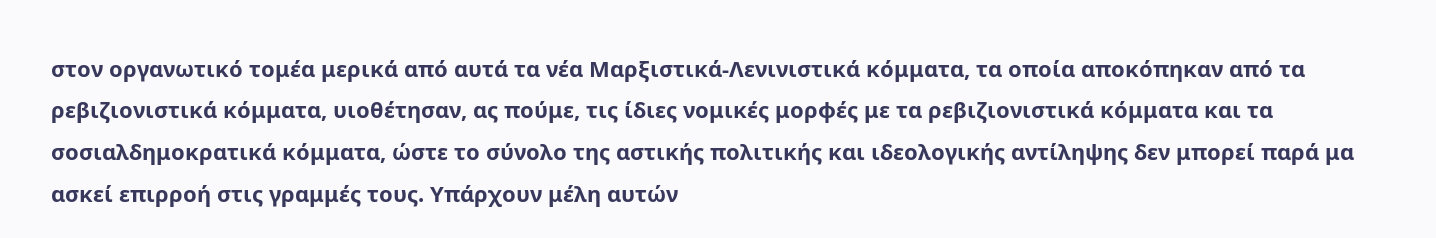στον οργανωτικό τομέα μερικά από αυτά τα νέα Μαρξιστικά-Λενινιστικά κόμματα, τα οποία αποκόπηκαν από τα ρεβιζιονιστικά κόμματα, υιοθέτησαν, ας πούμε, τις ίδιες νομικές μορφές με τα ρεβιζιονιστικά κόμματα και τα σοσιαλδημοκρατικά κόμματα, ώστε το σύνολο της αστικής πολιτικής και ιδεολογικής αντίληψης δεν μπορεί παρά μα ασκεί επιρροή στις γραμμές τους. Υπάρχουν μέλη αυτών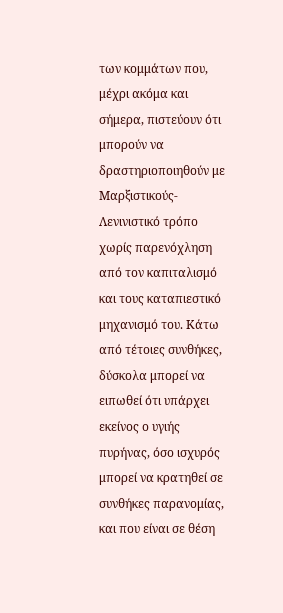των κομμάτων που, μέχρι ακόμα και σήμερα, πιστεύουν ότι μπορούν να δραστηριοποιηθούν με Μαρξιστικούς-Λενινιστικό τρόπο χωρίς παρενόχληση από τον καπιταλισμό και τους καταπιεστικό μηχανισμό του. Κάτω από τέτοιες συνθήκες, δύσκολα μπορεί να ειπωθεί ότι υπάρχει εκείνος ο υγιής πυρήνας, όσο ισχυρός μπορεί να κρατηθεί σε συνθήκες παρανομίας, και που είναι σε θέση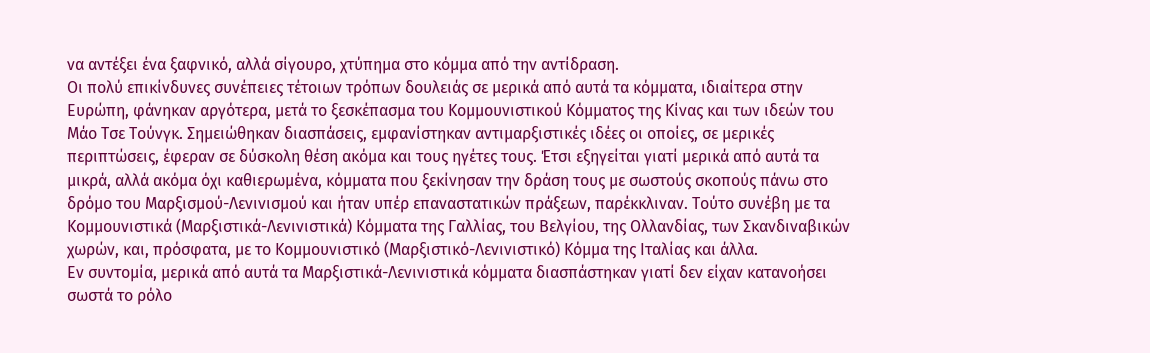να αντέξει ένα ξαφνικό, αλλά σίγουρο, χτύπημα στο κόμμα από την αντίδραση.
Oι πολύ επικίνδυνες συνέπειες τέτοιων τρόπων δουλειάς σε μερικά από αυτά τα κόμματα, ιδιαίτερα στην Ευρώπη, φάνηκαν αργότερα, μετά το ξεσκέπασμα του Κομμουνιστικού Κόμματος της Κίνας και των ιδεών του Μάο Τσε Τούνγκ. Σημειώθηκαν διασπάσεις, εμφανίστηκαν αντιμαρξιστικές ιδέες οι οποίες, σε μερικές περιπτώσεις, έφεραν σε δύσκολη θέση ακόμα και τους ηγέτες τους. Έτσι εξηγείται γιατί μερικά από αυτά τα μικρά, αλλά ακόμα όχι καθιερωμένα, κόμματα που ξεκίνησαν την δράση τους με σωστούς σκοπούς πάνω στο δρόμο του Μαρξισμού-Λενινισμού και ήταν υπέρ επαναστατικών πράξεων, παρέκκλιναν. Τούτο συνέβη με τα Κομμουνιστικά (Μαρξιστικά-Λενινιστικά) Κόμματα της Γαλλίας, του Βελγίου, της Ολλανδίας, των Σκανδιναβικών χωρών, και, πρόσφατα, με το Κομμουνιστικό (Μαρξιστικό-Λενινιστικό) Κόμμα της Ιταλίας και άλλα.
Εν συντομία, μερικά από αυτά τα Μαρξιστικά-Λενινιστικά κόμματα διασπάστηκαν γιατί δεν είχαν κατανοήσει σωστά το ρόλο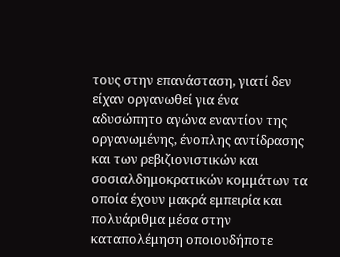τους στην επανάσταση, γιατί δεν είχαν οργανωθεί για ένα αδυσώπητο αγώνα εναντίον της οργανωμένης, ένοπλης αντίδρασης και των ρεβιζιονιστικών και σοσιαλδημοκρατικών κομμάτων τα οποία έχουν μακρά εμπειρία και πολυάριθμα μέσα στην καταπολέμηση οποιουδήποτε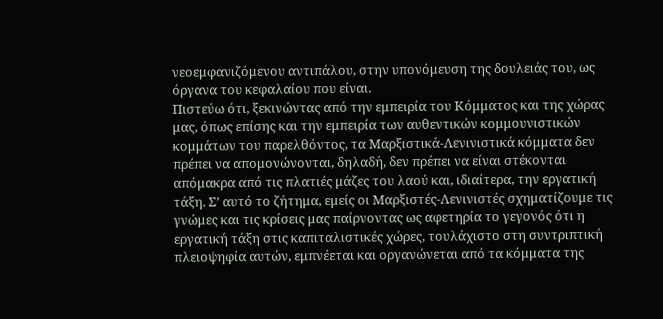νεοεμφανιζόμενου αντιπάλου, στην υπονόμευση της δουλειάς του, ως όργανα του κεφαλαίου που είναι.
Πιστεύω ότι, ξεκινώντας από την εμπειρία του Κόμματος και της χώρας μας, όπως επίσης και την εμπειρία των αυθεντικών κομμουνιστικών κομμάτων του παρελθόντος, τα Μαρξιστικά-Λενινιστικά κόμματα δεν πρέπει να απομονώνονται, δηλαδή, δεν πρέπει να είναι στέκονται απόμακρα από τις πλατιές μάζες του λαού και, ιδιαίτερα, την εργατική τάξη. Σ’ αυτό το ζήτημα, εμείς οι Μαρξιστές-Λενινιστές σχηματίζουμε τις γνώμες και τις κρίσεις μας παίρνοντας ως αφετηρία το γεγονός ότι η εργατική τάξη στις καπιταλιστικές χώρες, τουλάχιστο στη συντριπτική πλειοψηφία αυτών, εμπνέεται και οργανώνεται από τα κόμματα της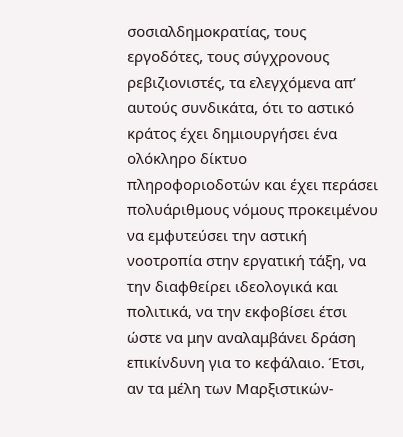σοσιαλδημοκρατίας, τους εργοδότες, τους σύγχρονους ρεβιζιονιστές, τα ελεγχόμενα απ’ αυτούς συνδικάτα, ότι το αστικό κράτος έχει δημιουργήσει ένα ολόκληρο δίκτυο πληροφοριοδοτών και έχει περάσει πολυάριθμους νόμους προκειμένου να εμφυτεύσει την αστική νοοτροπία στην εργατική τάξη, να την διαφθείρει ιδεολογικά και πολιτικά, να την εκφοβίσει έτσι ώστε να μην αναλαμβάνει δράση επικίνδυνη για το κεφάλαιο. Έτσι, αν τα μέλη των Μαρξιστικών-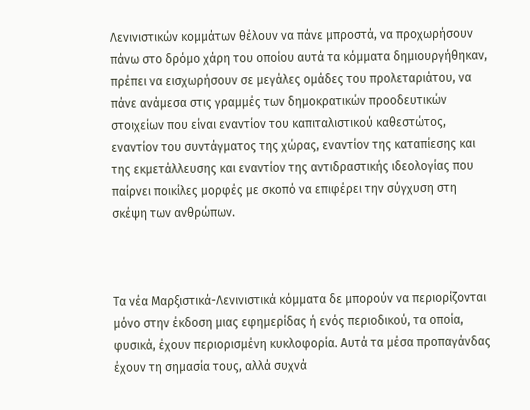Λενινιστικών κομμάτων θέλουν να πάνε μπροστά, να προχωρήσουν πάνω στο δρόμο χάρη του οποίου αυτά τα κόμματα δημιουργήθηκαν, πρέπει να εισχωρήσουν σε μεγάλες ομάδες του προλεταριάτου, να πάνε ανάμεσα στις γραμμές των δημοκρατικών προοδευτικών στοιχείων που είναι εναντίον του καπιταλιστικού καθεστώτος, εναντίον του συντάγματος της χώρας, εναντίον της καταπίεσης και της εκμετάλλευσης και εναντίον της αντιδραστικής ιδεολογίας που παίρνει ποικίλες μορφές με σκοπό να επιφέρει την σύγχυση στη σκέψη των ανθρώπων.



Τα νέα Μαρξιστικά-Λενινιστικά κόμματα δε μπορούν να περιορίζονται μόνο στην έκδοση μιας εφημερίδας ή ενός περιοδικού, τα οποία, φυσικά, έχουν περιορισμένη κυκλοφορία. Αυτά τα μέσα προπαγάνδας έχουν τη σημασία τους, αλλά συχνά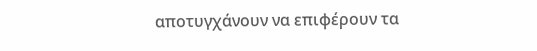αποτυγχάνουν να επιφέρουν τα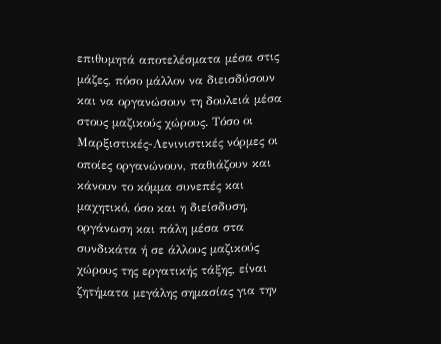επιθυμητά αποτελέσματα μέσα στις μάζες, πόσο μάλλον να διεισδύσουν και να οργανώσουν τη δουλειά μέσα στους μαζικούς χώρους. Τόσο οι Μαρξιστικές-Λενινιστικές νόρμες οι οποίες οργανώνουν, παθιάζουν και κάνουν το κόμμα συνεπές και μαχητικό, όσο και η διείσδυση, οργάνωση και πάλη μέσα στα συνδικάτα ή σε άλλους μαζικούς χώρους της εργατικής τάξης, είναι ζητήματα μεγάλης σημασίας για την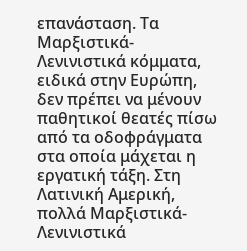επανάσταση. Τα Μαρξιστικά-Λενινιστικά κόμματα, ειδικά στην Ευρώπη, δεν πρέπει να μένουν παθητικοί θεατές πίσω από τα οδοφράγματα στα οποία μάχεται η εργατική τάξη. Στη Λατινική Αμερική, πολλά Μαρξιστικά-Λενινιστικά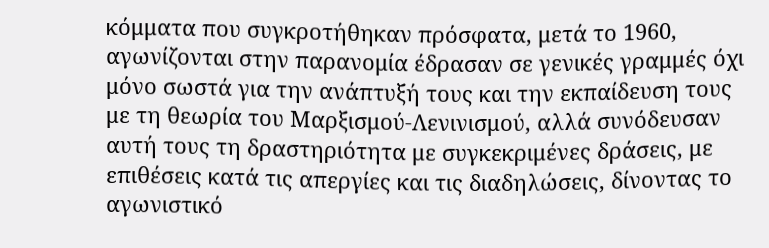κόμματα που συγκροτήθηκαν πρόσφατα, μετά το 1960, αγωνίζονται στην παρανομία έδρασαν σε γενικές γραμμές όχι μόνο σωστά για την ανάπτυξή τους και την εκπαίδευση τους με τη θεωρία του Μαρξισμού-Λενινισμού, αλλά συνόδευσαν αυτή τους τη δραστηριότητα με συγκεκριμένες δράσεις, με επιθέσεις κατά τις απεργίες και τις διαδηλώσεις, δίνοντας το αγωνιστικό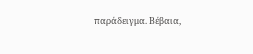παράδειγμα. Βέβαια,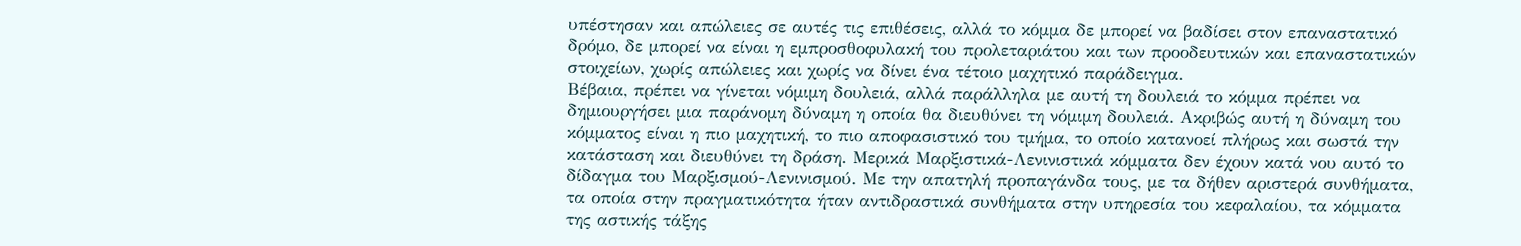υπέστησαν και απώλειες σε αυτές τις επιθέσεις, αλλά το κόμμα δε μπορεί να βαδίσει στον επαναστατικό δρόμο, δε μπορεί να είναι η εμπροσθοφυλακή του προλεταριάτου και των προοδευτικών και επαναστατικών στοιχείων, χωρίς απώλειες και χωρίς να δίνει ένα τέτοιο μαχητικό παράδειγμα.
Βέβαια, πρέπει να γίνεται νόμιμη δουλειά, αλλά παράλληλα με αυτή τη δουλειά το κόμμα πρέπει να δημιουργήσει μια παράνομη δύναμη η οποία θα διευθύνει τη νόμιμη δουλειά. Ακριβώς αυτή η δύναμη του κόμματος είναι η πιο μαχητική, το πιο αποφασιστικό του τμήμα, το οποίο κατανοεί πλήρως και σωστά την κατάσταση και διευθύνει τη δράση. Μερικά Μαρξιστικά-Λενινιστικά κόμματα δεν έχουν κατά νου αυτό το δίδαγμα του Μαρξισμού-Λενινισμού. Με την απατηλή προπαγάνδα τους, με τα δήθεν αριστερά συνθήματα, τα οποία στην πραγματικότητα ήταν αντιδραστικά συνθήματα στην υπηρεσία του κεφαλαίου, τα κόμματα της αστικής τάξης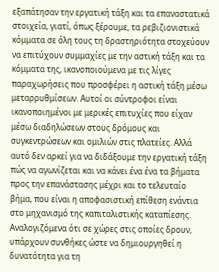εξαπάτησαν την εργατική τάξη και τα επαναστατικά στοιχεία, γιατί, όπως ξέρουμε, τα ρεβιζιονιστικά κόμματα σε όλη τους τη δραστηριότητα στοχεύουν να επιτύχουν συμμαχίες με την αστική τάξη και τα κόμματα της, ικανοποιούμενα με τις λίγες παραχωρήσεις που προσφέρει η αστική τάξη μέσω μεταρρυθμίσεων. Αυτοί οι σύντροφοι είναι ικανοποιημένοι με μερικές επιτυχίες που είχαν μέσω διαδηλώσεων στους δρόμους και συγκεντρώσεων και ομιλιών στις πλατείες. Αλλά αυτό δεν αρκεί για να διδάξουμε την εργατική τάξη πώς να αγωνίζεται και να κάνει ένα ένα τα βήματα προς την επανάστασης μέχρι και το τελευταίο βήμα, που είναι η αποφασιστική επίθεση ενάντια στο μηχανισμό της καπιταλιστικής καταπίεσης.
Αναλογιζόμενα ότι σε χώρες στις οποίες δρουν, υπάρχουν συνθήκες ώστε να δημιουργηθεί η δυνατότητα για τη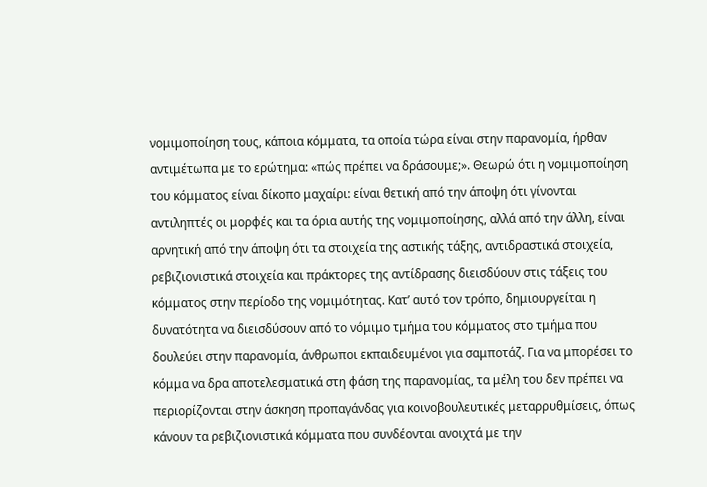νομιμοποίηση τους, κάποια κόμματα, τα οποία τώρα είναι στην παρανομία, ήρθαν αντιμέτωπα με το ερώτημα: «πώς πρέπει να δράσουμε;». Θεωρώ ότι η νομιμοποίηση του κόμματος είναι δίκοπο μαχαίρι: είναι θετική από την άποψη ότι γίνονται αντιληπτές οι μορφές και τα όρια αυτής της νομιμοποίησης, αλλά από την άλλη, είναι αρνητική από την άποψη ότι τα στοιχεία της αστικής τάξης, αντιδραστικά στοιχεία, ρεβιζιονιστικά στοιχεία και πράκτορες της αντίδρασης διεισδύουν στις τάξεις του κόμματος στην περίοδο της νομιμότητας. Κατ’ αυτό τον τρόπο, δημιουργείται η δυνατότητα να διεισδύσουν από το νόμιμο τμήμα του κόμματος στο τμήμα που δουλεύει στην παρανομία, άνθρωποι εκπαιδευμένοι για σαμποτάζ. Για να μπορέσει το κόμμα να δρα αποτελεσματικά στη φάση της παρανομίας, τα μέλη του δεν πρέπει να περιορίζονται στην άσκηση προπαγάνδας για κοινοβουλευτικές μεταρρυθμίσεις, όπως κάνουν τα ρεβιζιονιστικά κόμματα που συνδέονται ανοιχτά με την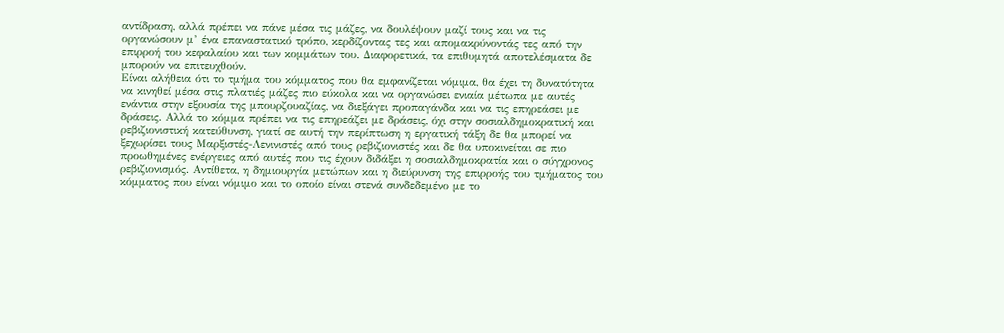αντίδραση, αλλά πρέπει να πάνε μέσα τις μάζες, να δουλέψουν μαζί τους και να τις οργανώσουν μ’ ένα επαναστατικό τρόπο, κερδίζοντας τες και απομακρύνοντάς τες από την επιρροή του κεφαλαίου και των κομμάτων του. Διαφορετικά, τα επιθυμητά αποτελέσματα δε μπορούν να επιτευχθούν.
Είναι αλήθεια ότι το τμήμα του κόμματος που θα εμφανίζεται νόμιμα, θα έχει τη δυνατότητα να κινηθεί μέσα στις πλατιές μάζες πιο εύκολα και να οργανώσει ενιαία μέτωπα με αυτές ενάντια στην εξουσία της μπουρζουαζίας, να διεξάγει προπαγάνδα και να τις επηρεάσει με δράσεις. Αλλά το κόμμα πρέπει να τις επηρεάζει με δράσεις, όχι στην σοσιαλδημοκρατική και ρεβιζιονιστική κατεύθυνση, γιατί σε αυτή την περίπτωση η εργατική τάξη δε θα μπορεί να ξεχωρίσει τους Μαρξιστές-Λενινιστές από τους ρεβιζιονιστές και δε θα υποκινείται σε πιο προωθημένες ενέργειες από αυτές που τις έχουν διδάξει η σοσιαλδημοκρατία και ο σύγχρονος ρεβιζιονισμός. Αντίθετα, η δημιουργία μετώπων και η διεύρυνση της επιρροής του τμήματος του κόμματος που είναι νόμιμο και το οποίο είναι στενά συνδεδεμένο με το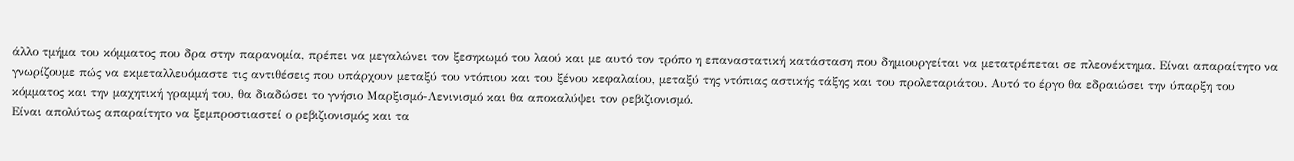άλλο τμήμα του κόμματος που δρα στην παρανομία, πρέπει να μεγαλώνει τον ξεσηκωμό του λαού και με αυτό τον τρόπο η επαναστατική κατάσταση που δημιουργείται να μετατρέπεται σε πλεονέκτημα. Είναι απαραίτητο να γνωρίζουμε πώς να εκμεταλλευόμαστε τις αντιθέσεις που υπάρχουν μεταξύ του ντόπιου και του ξένου κεφαλαίου, μεταξύ της ντόπιας αστικής τάξης και του προλεταριάτου. Αυτό το έργο θα εδραιώσει την ύπαρξη του κόμματος και την μαχητική γραμμή του, θα διαδώσει το γνήσιο Μαρξισμό-Λενινισμό και θα αποκαλύψει τον ρεβιζιονισμό.
Είναι απολύτως απαραίτητο να ξεμπροστιαστεί ο ρεβιζιονισμός και τα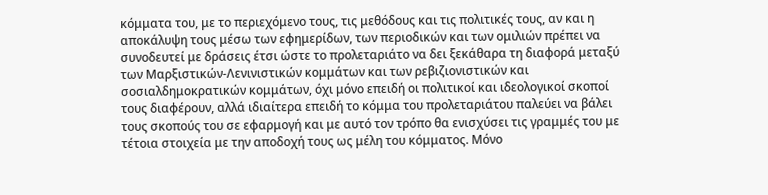κόμματα του, με το περιεχόμενο τους, τις μεθόδους και τις πολιτικές τους, αν και η αποκάλυψη τους μέσω των εφημερίδων, των περιοδικών και των ομιλιών πρέπει να συνοδευτεί με δράσεις έτσι ώστε το προλεταριάτο να δει ξεκάθαρα τη διαφορά μεταξύ των Μαρξιστικών-Λενινιστικών κομμάτων και των ρεβιζιονιστικών και σοσιαλδημοκρατικών κομμάτων, όχι μόνο επειδή οι πολιτικοί και ιδεολογικοί σκοποί τους διαφέρουν, αλλά ιδιαίτερα επειδή το κόμμα του προλεταριάτου παλεύει να βάλει τους σκοπούς του σε εφαρμογή και με αυτό τον τρόπο θα ενισχύσει τις γραμμές του με τέτοια στοιχεία με την αποδοχή τους ως μέλη του κόμματος. Μόνο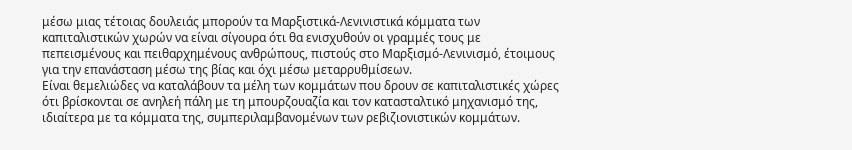μέσω μιας τέτοιας δουλειάς μπορούν τα Μαρξιστικά-Λενινιστικά κόμματα των καπιταλιστικών χωρών να είναι σίγουρα ότι θα ενισχυθούν οι γραμμές τους με πεπεισμένους και πειθαρχημένους ανθρώπους, πιστούς στο Μαρξισμό-Λενινισμό, έτοιμους για την επανάσταση μέσω της βίας και όχι μέσω μεταρρυθμίσεων.
Είναι θεμελιώδες να καταλάβουν τα μέλη των κομμάτων που δρουν σε καπιταλιστικές χώρες ότι βρίσκονται σε ανηλεή πάλη με τη μπουρζουαζία και τον κατασταλτικό μηχανισμό της, ιδιαίτερα με τα κόμματα της, συμπεριλαμβανομένων των ρεβιζιονιστικών κομμάτων.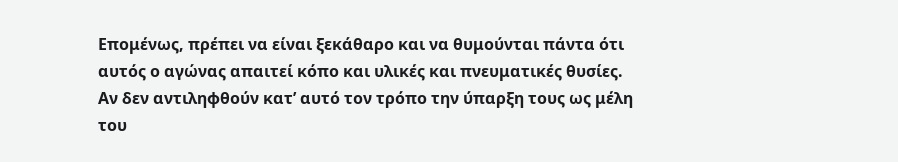Επομένως, πρέπει να είναι ξεκάθαρο και να θυμούνται πάντα ότι αυτός ο αγώνας απαιτεί κόπο και υλικές και πνευματικές θυσίες.
Αν δεν αντιληφθούν κατ’ αυτό τον τρόπο την ύπαρξη τους ως μέλη του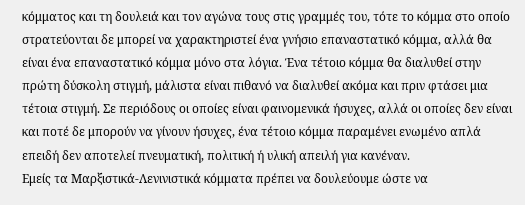κόμματος και τη δουλειά και τον αγώνα τους στις γραμμές του, τότε το κόμμα στο οποίο στρατεύονται δε μπορεί να χαρακτηριστεί ένα γνήσιο επαναστατικό κόμμα, αλλά θα είναι ένα επαναστατικό κόμμα μόνο στα λόγια. Ένα τέτοιο κόμμα θα διαλυθεί στην πρώτη δύσκολη στιγμή, μάλιστα είναι πιθανό να διαλυθεί ακόμα και πριν φτάσει μια τέτοια στιγμή. Σε περιόδους οι οποίες είναι φαινομενικά ήσυχες, αλλά οι οποίες δεν είναι και ποτέ δε μπορούν να γίνουν ήσυχες, ένα τέτοιο κόμμα παραμένει ενωμένο απλά επειδή δεν αποτελεί πνευματική, πολιτική ή υλική απειλή για κανέναν.
Εμείς τα Μαρξιστικά-Λενινιστικά κόμματα πρέπει να δουλεύουμε ώστε να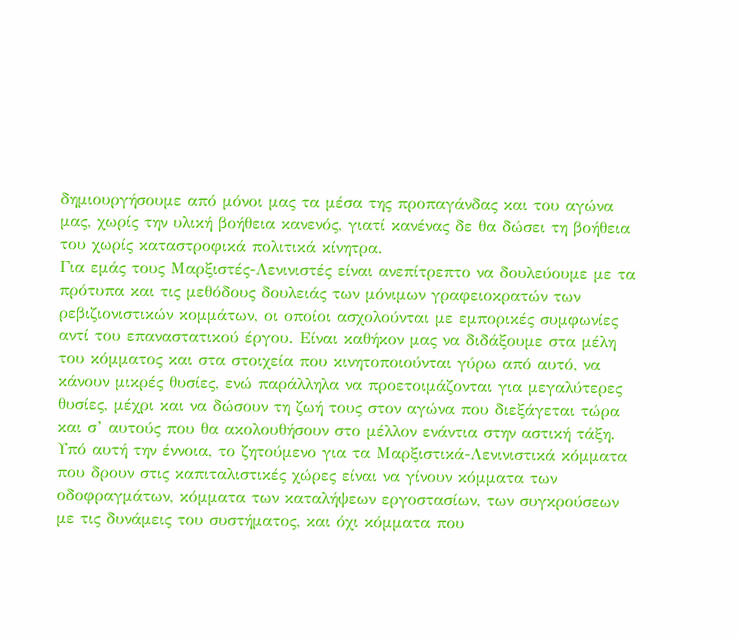δημιουργήσουμε από μόνοι μας τα μέσα της προπαγάνδας και του αγώνα μας, χωρίς την υλική βοήθεια κανενός, γιατί κανένας δε θα δώσει τη βοήθεια του χωρίς καταστροφικά πολιτικά κίνητρα.
Για εμάς τους Μαρξιστές-Λενινιστές είναι ανεπίτρεπτο να δουλεύουμε με τα πρότυπα και τις μεθόδους δουλειάς των μόνιμων γραφειοκρατών των ρεβιζιονιστικών κομμάτων, οι οποίοι ασχολούνται με εμπορικές συμφωνίες αντί του επαναστατικού έργου. Είναι καθήκον μας να διδάξουμε στα μέλη του κόμματος και στα στοιχεία που κινητοποιούνται γύρω από αυτό, να κάνουν μικρές θυσίες, ενώ παράλληλα να προετοιμάζονται για μεγαλύτερες θυσίες, μέχρι και να δώσουν τη ζωή τους στον αγώνα που διεξάγεται τώρα και σ’ αυτούς που θα ακολουθήσουν στο μέλλον ενάντια στην αστική τάξη.
Υπό αυτή την έννοια, το ζητούμενο για τα Μαρξιστικά-Λενινιστικά κόμματα που δρουν στις καπιταλιστικές χώρες είναι να γίνουν κόμματα των οδοφραγμάτων, κόμματα των καταλήψεων εργοστασίων, των συγκρούσεων με τις δυνάμεις του συστήματος, και όχι κόμματα που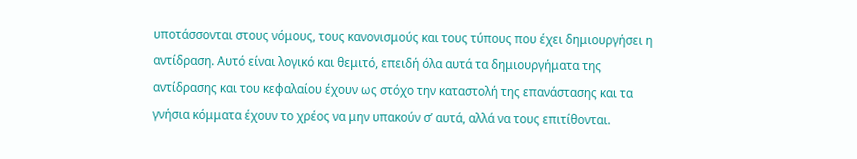υποτάσσονται στους νόμους, τους κανονισμούς και τους τύπους που έχει δημιουργήσει η αντίδραση. Αυτό είναι λογικό και θεμιτό, επειδή όλα αυτά τα δημιουργήματα της αντίδρασης και του κεφαλαίου έχουν ως στόχο την καταστολή της επανάστασης και τα γνήσια κόμματα έχουν το χρέος να μην υπακούν σ’ αυτά, αλλά να τους επιτίθονται.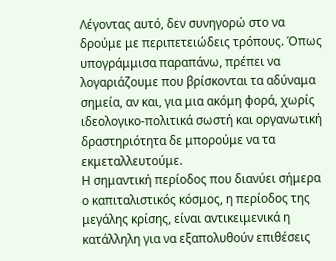Λέγοντας αυτό, δεν συνηγορώ στο να δρούμε με περιπετειώδεις τρόπους. Όπως υπογράμμισα παραπάνω, πρέπει να λογαριάζουμε που βρίσκονται τα αδύναμα σημεία, αν και, για μια ακόμη φορά, χωρίς ιδεολογικο-πολιτικά σωστή και οργανωτική δραστηριότητα δε μπορούμε να τα εκμεταλλευτούμε.
Η σημαντική περίοδος που διανύει σήμερα ο καπιταλιστικός κόσμος, η περίοδος της μεγάλης κρίσης, είναι αντικειμενικά η κατάλληλη για να εξαπολυθούν επιθέσεις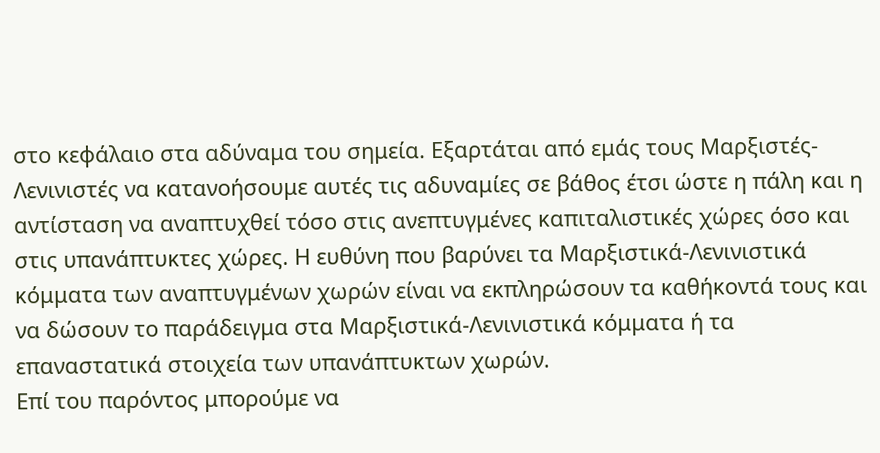στο κεφάλαιο στα αδύναμα του σημεία. Εξαρτάται από εμάς τους Μαρξιστές-Λενινιστές να κατανοήσουμε αυτές τις αδυναμίες σε βάθος έτσι ώστε η πάλη και η αντίσταση να αναπτυχθεί τόσο στις ανεπτυγμένες καπιταλιστικές χώρες όσο και στις υπανάπτυκτες χώρες. Η ευθύνη που βαρύνει τα Μαρξιστικά-Λενινιστικά κόμματα των αναπτυγμένων χωρών είναι να εκπληρώσουν τα καθήκοντά τους και να δώσουν το παράδειγμα στα Μαρξιστικά-Λενινιστικά κόμματα ή τα επαναστατικά στοιχεία των υπανάπτυκτων χωρών.
Επί του παρόντος μπορούμε να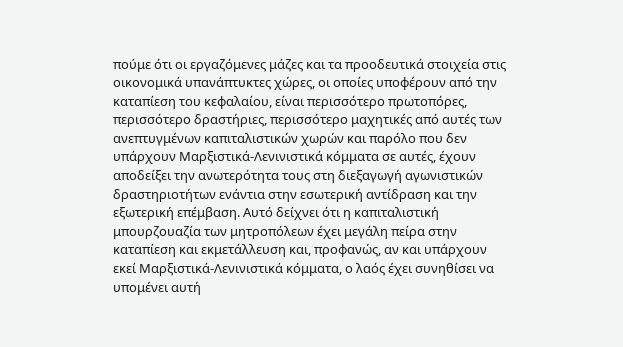πούμε ότι οι εργαζόμενες μάζες και τα προοδευτικά στοιχεία στις οικονομικά υπανάπτυκτες χώρες, οι οποίες υποφέρουν από την καταπίεση του κεφαλαίου, είναι περισσότερο πρωτοπόρες, περισσότερο δραστήριες, περισσότερο μαχητικές από αυτές των ανεπτυγμένων καπιταλιστικών χωρών και παρόλο που δεν υπάρχουν Μαρξιστικά-Λενινιστικά κόμματα σε αυτές, έχουν αποδείξει την ανωτερότητα τους στη διεξαγωγή αγωνιστικών δραστηριοτήτων ενάντια στην εσωτερική αντίδραση και την εξωτερική επέμβαση. Αυτό δείχνει ότι η καπιταλιστική μπουρζουαζία των μητροπόλεων έχει μεγάλη πείρα στην καταπίεση και εκμετάλλευση και, προφανώς, αν και υπάρχουν εκεί Μαρξιστικά-Λενινιστικά κόμματα, ο λαός έχει συνηθίσει να υπομένει αυτή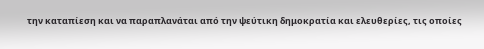την καταπίεση και να παραπλανάται από την ψεύτικη δημοκρατία και ελευθερίες, τις οποίες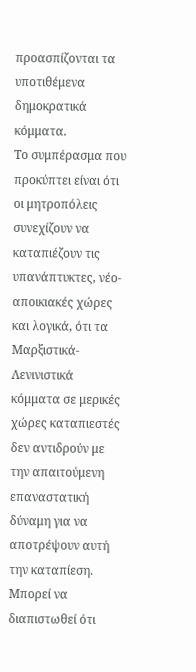προασπίζονται τα υποτιθέμενα δημοκρατικά κόμματα.
Το συμπέρασμα που προκύπτει είναι ότι οι μητροπόλεις συνεχίζουν να καταπιέζουν τις υπανάπτυκτες, νέο-αποικιακές χώρες και λογικά, ότι τα Μαρξιστικά-Λενινιστικά κόμματα σε μερικές χώρες καταπιεστές δεν αντιδρούν με την απαιτούμενη επαναστατική δύναμη για να αποτρέψουν αυτή την καταπίεση. Μπορεί να διαπιστωθεί ότι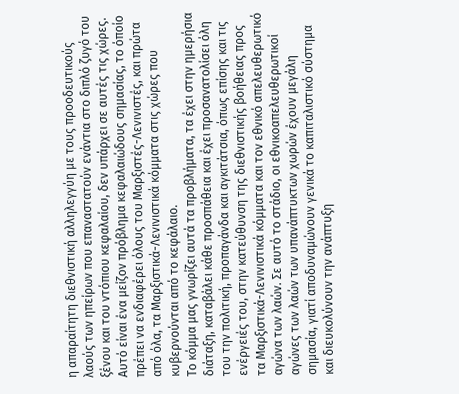η απαραίτητη διεθνιστική αλληλεγγύη με τους προοδευτικούς λαούς των ηπείρων που επαναστατούν ενάντια στο διπλό ζυγό του ξένου και του ντόπιου κεφαλαίου, δεν υπάρχει σε αυτές τις χώρες. Αυτό είναι ένα μείζον πρόβλημα κεφαλαιώδους σημασίας, το όποίο πρέπει να ενδιαφέρει όλους του Μαρξιστές-Λενινιστές, και πρώτα από όλα, τα Μαρξιστικά-Λενινιστικά κόμματα στις χώρες που κυβερνούνται από το κεφάλαιο.
Το κόμμα μας γνωρίζει αυτά τα προβλήματα, τα έχει στην ημερήσια διάταξη, καταβάλει κάθε προσπάθεια και έχει προσανατολίσει όλη του την πολιτική, προπαγάνδα και αγκιτάτσια, όπως επίσης και τις ενέργειές του, στην κατεύθυνση της διεθνιστικής βοήθειας προς τα Μαρξιστικά-Λενινιστικά κόμματα και τον εθνικό απελευθερωτικό αγώνα των λαών. Σε αυτό το στάδιο, οι εθνικοαπελευθερωτικοί αγώνες των λαών των υπανάπτυκτων χωρών έχουν μεγάλη σημασία, γιατί αποδυναμώνουν γενικά το καπιταλιστικό σύστημα και διευκολύνουν την ανάπτυξη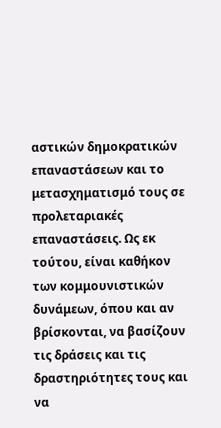αστικών δημοκρατικών επαναστάσεων και το μετασχηματισμό τους σε προλεταριακές επαναστάσεις. Ως εκ τούτου, είναι καθήκον των κομμουνιστικών δυνάμεων, όπου και αν βρίσκονται, να βασίζουν τις δράσεις και τις δραστηριότητες τους και να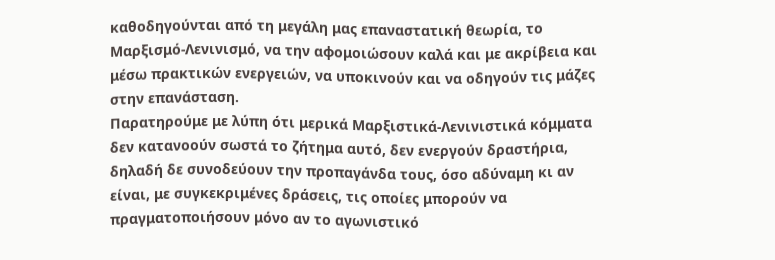καθοδηγούνται από τη μεγάλη μας επαναστατική θεωρία, το Μαρξισμό-Λενινισμό, να την αφομοιώσουν καλά και με ακρίβεια και μέσω πρακτικών ενεργειών, να υποκινούν και να οδηγούν τις μάζες στην επανάσταση.
Παρατηρούμε με λύπη ότι μερικά Μαρξιστικά-Λενινιστικά κόμματα δεν κατανοούν σωστά το ζήτημα αυτό, δεν ενεργούν δραστήρια, δηλαδή δε συνοδεύουν την προπαγάνδα τους, όσο αδύναμη κι αν είναι, με συγκεκριμένες δράσεις, τις οποίες μπορούν να πραγματοποιήσουν μόνο αν το αγωνιστικό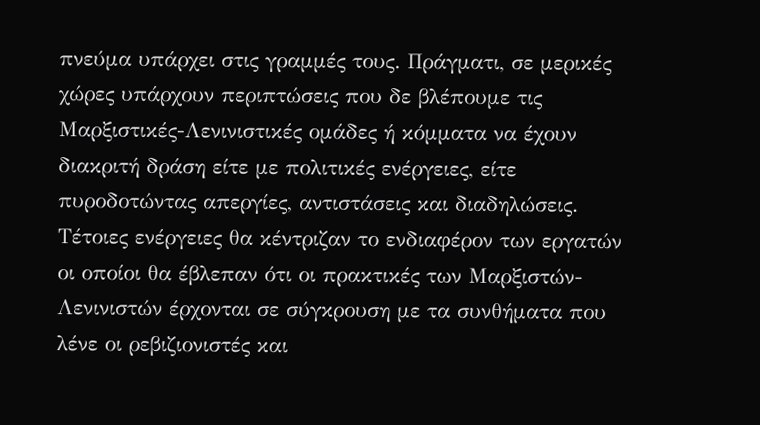πνεύμα υπάρχει στις γραμμές τους. Πράγματι, σε μερικές χώρες υπάρχουν περιπτώσεις που δε βλέπουμε τις Μαρξιστικές-Λενινιστικές ομάδες ή κόμματα να έχουν διακριτή δράση είτε με πολιτικές ενέργειες, είτε πυροδοτώντας απεργίες, αντιστάσεις και διαδηλώσεις. Τέτοιες ενέργειες θα κέντριζαν το ενδιαφέρον των εργατών οι οποίοι θα έβλεπαν ότι οι πρακτικές των Μαρξιστών-Λενινιστών έρχονται σε σύγκρουση με τα συνθήματα που λένε οι ρεβιζιονιστές και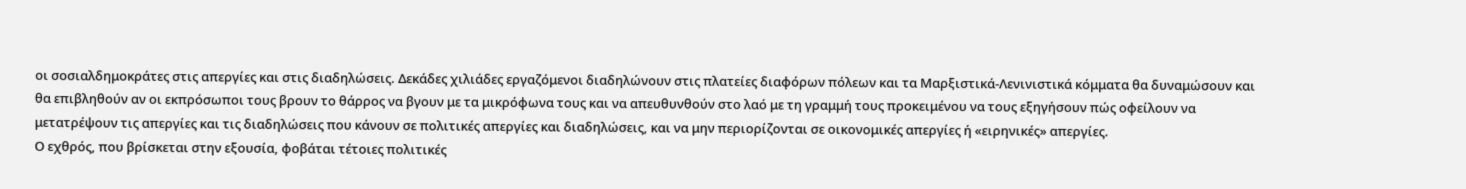οι σοσιαλδημοκράτες στις απεργίες και στις διαδηλώσεις. Δεκάδες χιλιάδες εργαζόμενοι διαδηλώνουν στις πλατείες διαφόρων πόλεων και τα Μαρξιστικά-Λενινιστικά κόμματα θα δυναμώσουν και θα επιβληθούν αν οι εκπρόσωποι τους βρουν το θάρρος να βγουν με τα μικρόφωνα τους και να απευθυνθούν στο λαό με τη γραμμή τους προκειμένου να τους εξηγήσουν πώς οφείλουν να μετατρέψουν τις απεργίες και τις διαδηλώσεις που κάνουν σε πολιτικές απεργίες και διαδηλώσεις, και να μην περιορίζονται σε οικονομικές απεργίες ή «ειρηνικές» απεργίες.
Ο εχθρός, που βρίσκεται στην εξουσία, φοβάται τέτοιες πολιτικές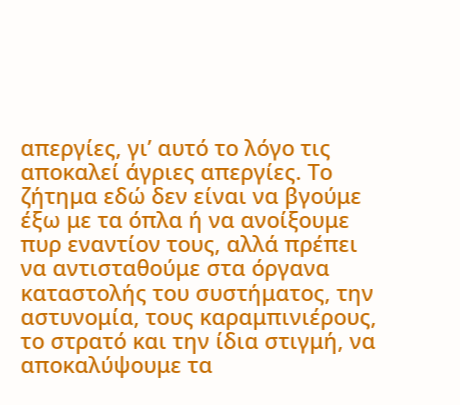απεργίες, γι’ αυτό το λόγο τις αποκαλεί άγριες απεργίες. Το ζήτημα εδώ δεν είναι να βγούμε έξω με τα όπλα ή να ανοίξουμε πυρ εναντίον τους, αλλά πρέπει να αντισταθούμε στα όργανα καταστολής του συστήματος, την αστυνομία, τους καραμπινιέρους, το στρατό και την ίδια στιγμή, να αποκαλύψουμε τα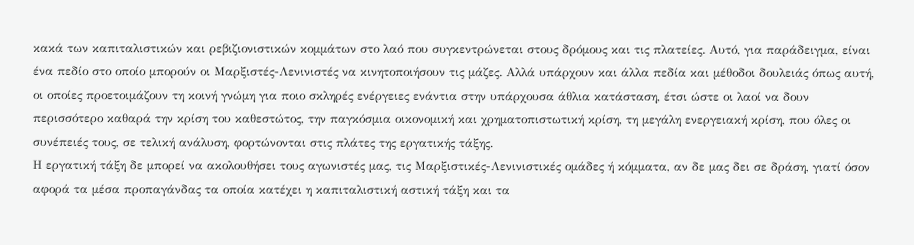κακά των καπιταλιστικών και ρεβιζιονιστικών κομμάτων στο λαό που συγκεντρώνεται στους δρόμους και τις πλατείες. Αυτό, για παράδειγμα, είναι ένα πεδίο στο οποίο μπορούν οι Μαρξιστές-Λενινιστές να κινητοποιήσουν τις μάζες. Αλλά υπάρχουν και άλλα πεδία και μέθοδοι δουλειάς όπως αυτή, οι οποίες προετοιμάζουν τη κοινή γνώμη για ποιο σκληρές ενέργειες ενάντια στην υπάρχουσα άθλια κατάσταση, έτσι ώστε οι λαοί να δουν περισσότερο καθαρά την κρίση του καθεστώτος, την παγκόσμια οικονομική και χρηματοπιστωτική κρίση, τη μεγάλη ενεργειακή κρίση, που όλες οι συνέπειές τους, σε τελική ανάλυση, φορτώνονται στις πλάτες της εργατικής τάξης.
Η εργατική τάξη δε μπορεί να ακολουθήσει τους αγωνιστές μας, τις Μαρξιστικές-Λενινιστικές ομάδες ή κόμματα, αν δε μας δει σε δράση, γιατί όσον αφορά τα μέσα προπαγάνδας τα οποία κατέχει η καπιταλιστική αστική τάξη και τα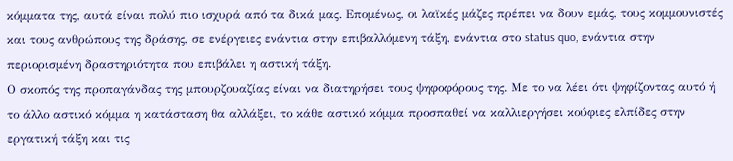κόμματα της, αυτά είναι πολύ πιο ισχυρά από τα δικά μας. Επομένως, οι λαϊκές μάζες πρέπει να δουν εμάς, τους κομμουνιστές και τους ανθρώπους της δράσης, σε ενέργειες ενάντια στην επιβαλλόμενη τάξη, ενάντια στο status quo, ενάντια στην περιορισμένη δραστηριότητα που επιβάλει η αστική τάξη.
Ο σκοπός της προπαγάνδας της μπουρζουαζίας είναι να διατηρήσει τους ψηφοφόρους της. Με το να λέει ότι ψηφίζοντας αυτό ή το άλλο αστικό κόμμα η κατάσταση θα αλλάξει, το κάθε αστικό κόμμα προσπαθεί να καλλιεργήσει κούφιες ελπίδες στην εργατική τάξη και τις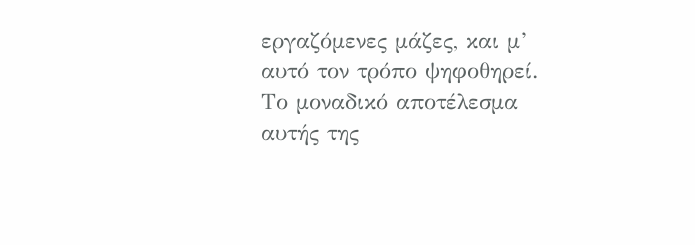εργαζόμενες μάζες, και μ’ αυτό τον τρόπο ψηφοθηρεί. Το μοναδικό αποτέλεσμα αυτής της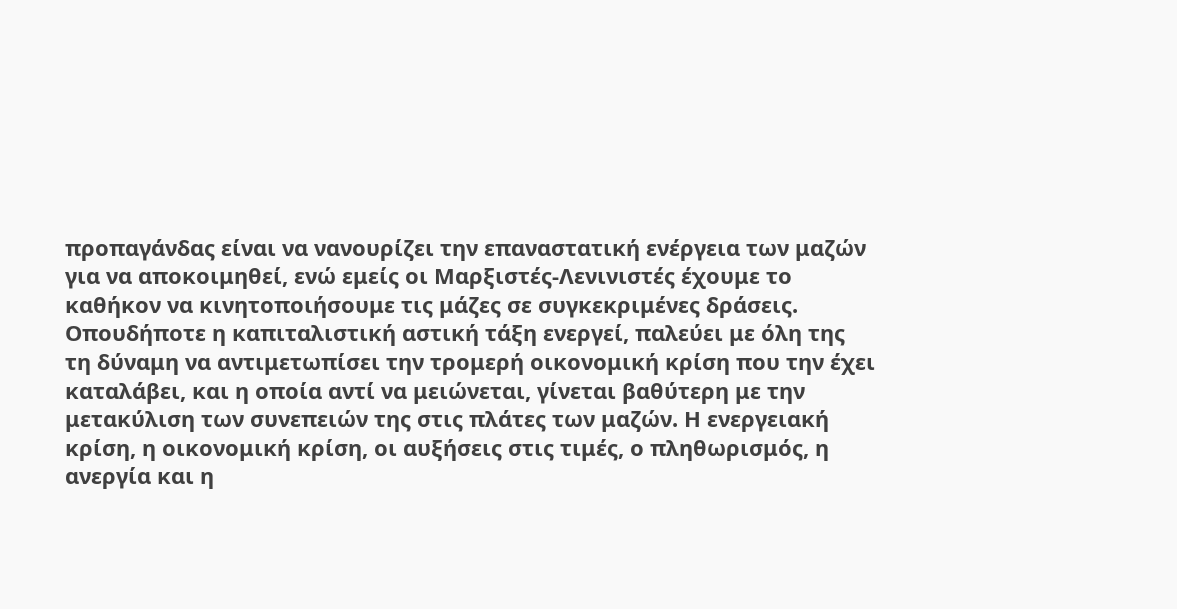προπαγάνδας είναι να νανουρίζει την επαναστατική ενέργεια των μαζών για να αποκοιμηθεί, ενώ εμείς οι Μαρξιστές-Λενινιστές έχουμε το καθήκον να κινητοποιήσουμε τις μάζες σε συγκεκριμένες δράσεις.
Οπουδήποτε η καπιταλιστική αστική τάξη ενεργεί, παλεύει με όλη της τη δύναμη να αντιμετωπίσει την τρομερή οικονομική κρίση που την έχει καταλάβει, και η οποία αντί να μειώνεται, γίνεται βαθύτερη με την μετακύλιση των συνεπειών της στις πλάτες των μαζών. Η ενεργειακή κρίση, η οικονομική κρίση, οι αυξήσεις στις τιμές, ο πληθωρισμός, η ανεργία και η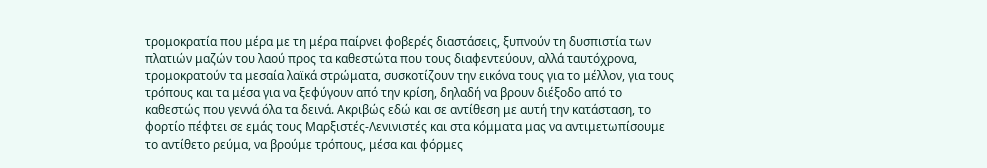τρομοκρατία που μέρα με τη μέρα παίρνει φοβερές διαστάσεις, ξυπνούν τη δυσπιστία των πλατιών μαζών του λαού προς τα καθεστώτα που τους διαφεντεύουν, αλλά ταυτόχρονα, τρομοκρατούν τα μεσαία λαϊκά στρώματα, συσκοτίζουν την εικόνα τους για το μέλλον, για τους τρόπους και τα μέσα για να ξεφύγουν από την κρίση, δηλαδή να βρουν διέξοδο από το καθεστώς που γεννά όλα τα δεινά. Ακριβώς εδώ και σε αντίθεση με αυτή την κατάσταση, το φορτίο πέφτει σε εμάς τους Μαρξιστές-Λενινιστές και στα κόμματα μας να αντιμετωπίσουμε το αντίθετο ρεύμα, να βρούμε τρόπους, μέσα και φόρμες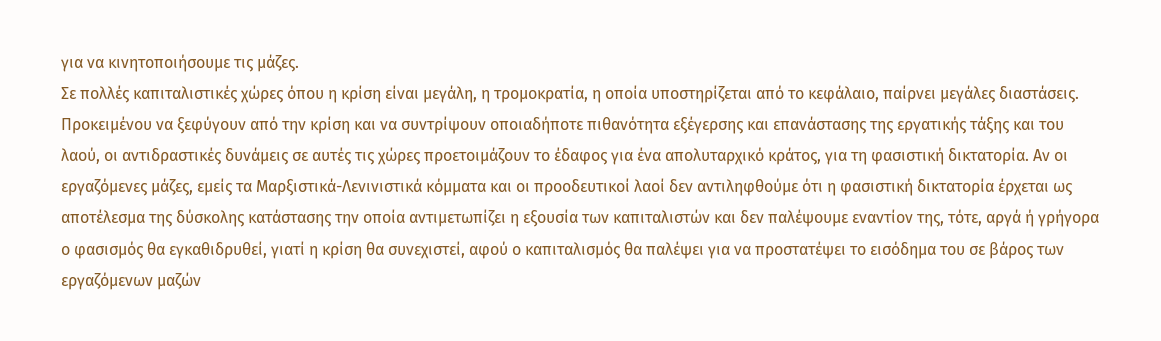για να κινητοποιήσουμε τις μάζες.
Σε πολλές καπιταλιστικές χώρες όπου η κρίση είναι μεγάλη, η τρομοκρατία, η οποία υποστηρίζεται από το κεφάλαιο, παίρνει μεγάλες διαστάσεις. Προκειμένου να ξεφύγουν από την κρίση και να συντρίψουν οποιαδήποτε πιθανότητα εξέγερσης και επανάστασης της εργατικής τάξης και του λαού, οι αντιδραστικές δυνάμεις σε αυτές τις χώρες προετοιμάζουν το έδαφος για ένα απολυταρχικό κράτος, για τη φασιστική δικτατορία. Αν οι εργαζόμενες μάζες, εμείς τα Μαρξιστικά-Λενινιστικά κόμματα και οι προοδευτικοί λαοί δεν αντιληφθούμε ότι η φασιστική δικτατορία έρχεται ως αποτέλεσμα της δύσκολης κατάστασης την οποία αντιμετωπίζει η εξουσία των καπιταλιστών και δεν παλέψουμε εναντίον της, τότε, αργά ή γρήγορα ο φασισμός θα εγκαθιδρυθεί, γιατί η κρίση θα συνεχιστεί, αφού ο καπιταλισμός θα παλέψει για να προστατέψει το εισόδημα του σε βάρος των εργαζόμενων μαζών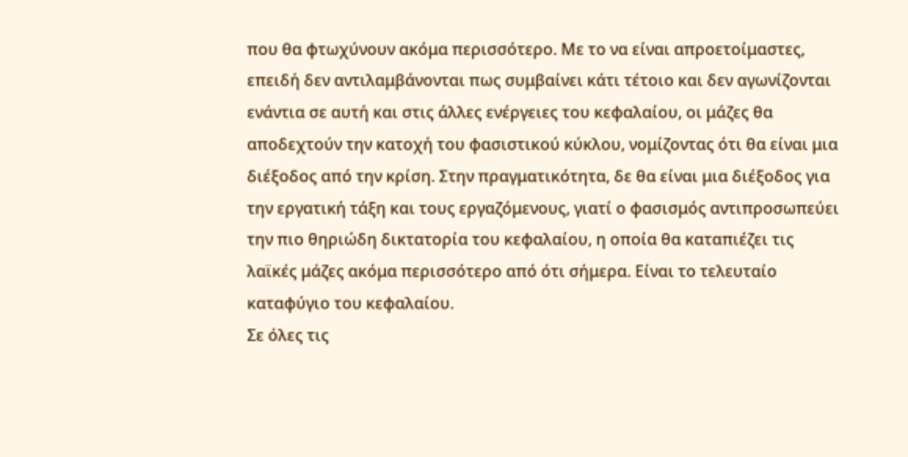που θα φτωχύνουν ακόμα περισσότερο. Με το να είναι απροετοίμαστες, επειδή δεν αντιλαμβάνονται πως συμβαίνει κάτι τέτοιο και δεν αγωνίζονται ενάντια σε αυτή και στις άλλες ενέργειες του κεφαλαίου, οι μάζες θα αποδεχτούν την κατοχή του φασιστικού κύκλου, νομίζοντας ότι θα είναι μια διέξοδος από την κρίση. Στην πραγματικότητα, δε θα είναι μια διέξοδος για την εργατική τάξη και τους εργαζόμενους, γιατί ο φασισμός αντιπροσωπεύει την πιο θηριώδη δικτατορία του κεφαλαίου, η οποία θα καταπιέζει τις λαϊκές μάζες ακόμα περισσότερο από ότι σήμερα. Είναι το τελευταίο καταφύγιο του κεφαλαίου.
Σε όλες τις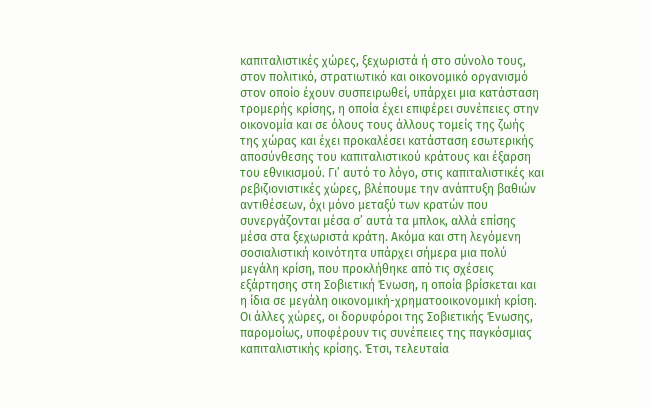καπιταλιστικές χώρες, ξεχωριστά ή στο σύνολο τους, στον πολιτικό, στρατιωτικό και οικονομικό οργανισμό στον οποίο έχουν συσπειρωθεί, υπάρχει μια κατάσταση τρομερής κρίσης, η οποία έχει επιφέρει συνέπειες στην οικονομία και σε όλους τους άλλους τομείς της ζωής της χώρας και έχει προκαλέσει κατάσταση εσωτερικής αποσύνθεσης του καπιταλιστικού κράτους και έξαρση του εθνικισμού. Γι’ αυτό το λόγο, στις καπιταλιστικές και ρεβιζιονιστικές χώρες, βλέπουμε την ανάπτυξη βαθιών αντιθέσεων, όχι μόνο μεταξύ των κρατών που συνεργάζονται μέσα σ’ αυτά τα μπλοκ, αλλά επίσης μέσα στα ξεχωριστά κράτη. Ακόμα και στη λεγόμενη σοσιαλιστική κοινότητα υπάρχει σήμερα μια πολύ μεγάλη κρίση, που προκλήθηκε από τις σχέσεις εξάρτησης στη Σοβιετική Ένωση, η οποία βρίσκεται και η ίδια σε μεγάλη οικονομική-χρηματοοικονομική κρίση. Οι άλλες χώρες, οι δορυφόροι της Σοβιετικής Ένωσης, παρομοίως, υποφέρουν τις συνέπειες της παγκόσμιας καπιταλιστικής κρίσης. Έτσι, τελευταία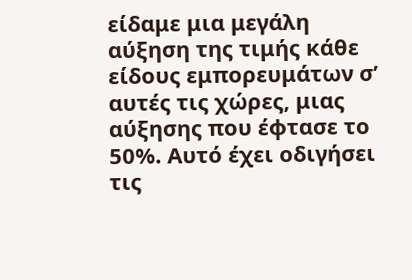είδαμε μια μεγάλη αύξηση της τιμής κάθε είδους εμπορευμάτων σ’ αυτές τις χώρες, μιας αύξησης που έφτασε το 50%. Αυτό έχει οδιγήσει τις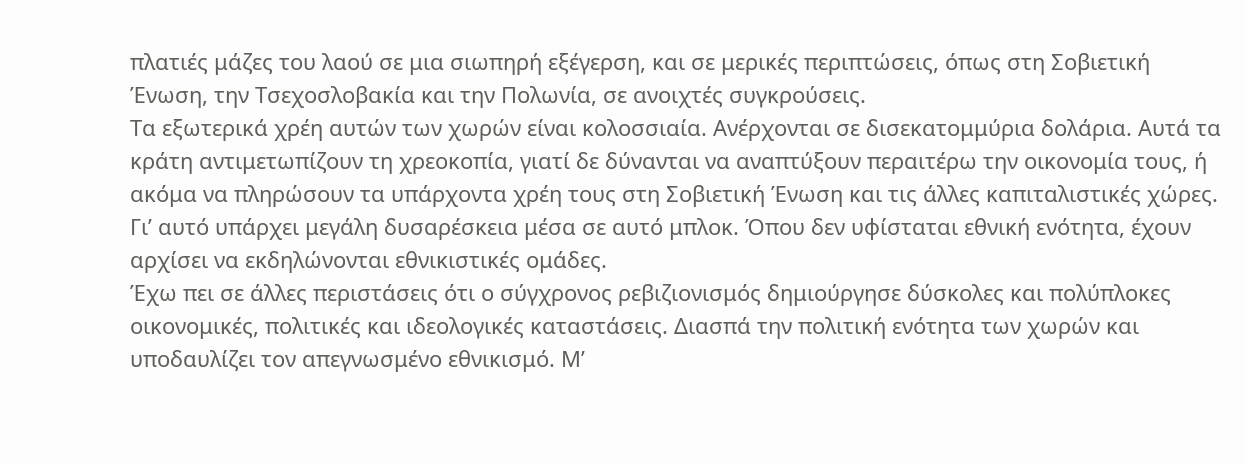πλατιές μάζες του λαού σε μια σιωπηρή εξέγερση, και σε μερικές περιπτώσεις, όπως στη Σοβιετική Ένωση, την Τσεχοσλοβακία και την Πολωνία, σε ανοιχτές συγκρούσεις.
Τα εξωτερικά χρέη αυτών των χωρών είναι κολοσσιαία. Ανέρχονται σε δισεκατομμύρια δολάρια. Αυτά τα κράτη αντιμετωπίζουν τη χρεοκοπία, γιατί δε δύνανται να αναπτύξουν περαιτέρω την οικονομία τους, ή ακόμα να πληρώσουν τα υπάρχοντα χρέη τους στη Σοβιετική Ένωση και τις άλλες καπιταλιστικές χώρες. Γι’ αυτό υπάρχει μεγάλη δυσαρέσκεια μέσα σε αυτό μπλοκ. Όπου δεν υφίσταται εθνική ενότητα, έχουν αρχίσει να εκδηλώνονται εθνικιστικές ομάδες.
Έχω πει σε άλλες περιστάσεις ότι ο σύγχρονος ρεβιζιονισμός δημιούργησε δύσκολες και πολύπλοκες οικονομικές, πολιτικές και ιδεολογικές καταστάσεις. Διασπά την πολιτική ενότητα των χωρών και υποδαυλίζει τον απεγνωσμένο εθνικισμό. Μ’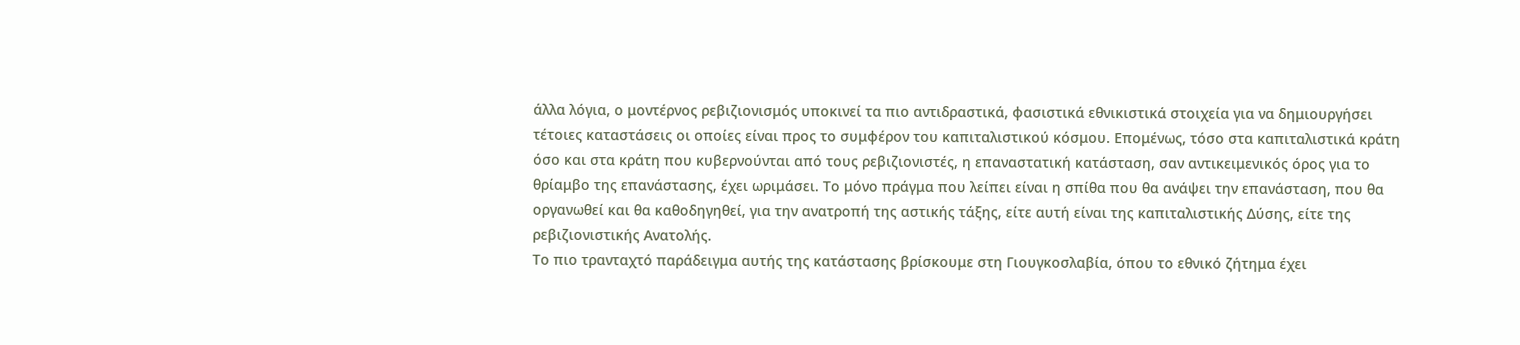άλλα λόγια, ο μοντέρνος ρεβιζιονισμός υποκινεί τα πιο αντιδραστικά, φασιστικά εθνικιστικά στοιχεία για να δημιουργήσει τέτοιες καταστάσεις οι οποίες είναι προς το συμφέρον του καπιταλιστικού κόσμου. Επομένως, τόσο στα καπιταλιστικά κράτη όσο και στα κράτη που κυβερνούνται από τους ρεβιζιονιστές, η επαναστατική κατάσταση, σαν αντικειμενικός όρος για το θρίαμβο της επανάστασης, έχει ωριμάσει. Το μόνο πράγμα που λείπει είναι η σπίθα που θα ανάψει την επανάσταση, που θα οργανωθεί και θα καθοδηγηθεί, για την ανατροπή της αστικής τάξης, είτε αυτή είναι της καπιταλιστικής Δύσης, είτε της ρεβιζιονιστικής Ανατολής.
Το πιο τρανταχτό παράδειγμα αυτής της κατάστασης βρίσκουμε στη Γιουγκοσλαβία, όπου το εθνικό ζήτημα έχει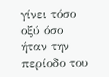γίνει τόσο οξύ όσο ήταν την περίοδο του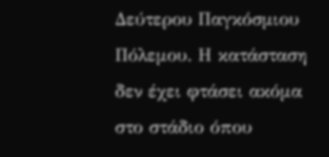Δεύτερου Παγκόσμιου Πόλεμου. Η κατάσταση δεν έχει φτάσει ακόμα στο στάδιο όπου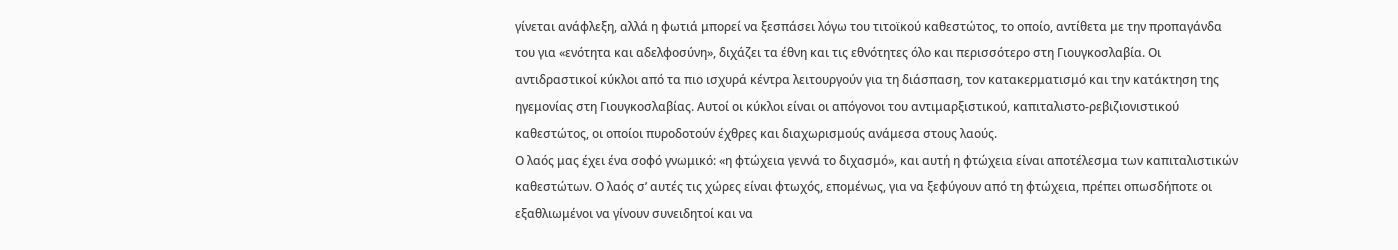γίνεται ανάφλεξη, αλλά η φωτιά μπορεί να ξεσπάσει λόγω του τιτοϊκού καθεστώτος, το οποίο, αντίθετα με την προπαγάνδα του για «ενότητα και αδελφοσύνη», διχάζει τα έθνη και τις εθνότητες όλο και περισσότερο στη Γιουγκοσλαβία. Οι αντιδραστικοί κύκλοι από τα πιο ισχυρά κέντρα λειτουργούν για τη διάσπαση, τον κατακερματισμό και την κατάκτηση της ηγεμονίας στη Γιουγκοσλαβίας. Αυτοί οι κύκλοι είναι οι απόγονοι του αντιμαρξιστικού, καπιταλιστο-ρεβιζιονιστικού καθεστώτος, οι οποίοι πυροδοτούν έχθρες και διαχωρισμούς ανάμεσα στους λαούς.
Ο λαός μας έχει ένα σοφό γνωμικό: «η φτώχεια γεννά το διχασμό», και αυτή η φτώχεια είναι αποτέλεσμα των καπιταλιστικών καθεστώτων. Ο λαός σ’ αυτές τις χώρες είναι φτωχός, επομένως, για να ξεφύγουν από τη φτώχεια, πρέπει οπωσδήποτε οι εξαθλιωμένοι να γίνουν συνειδητοί και να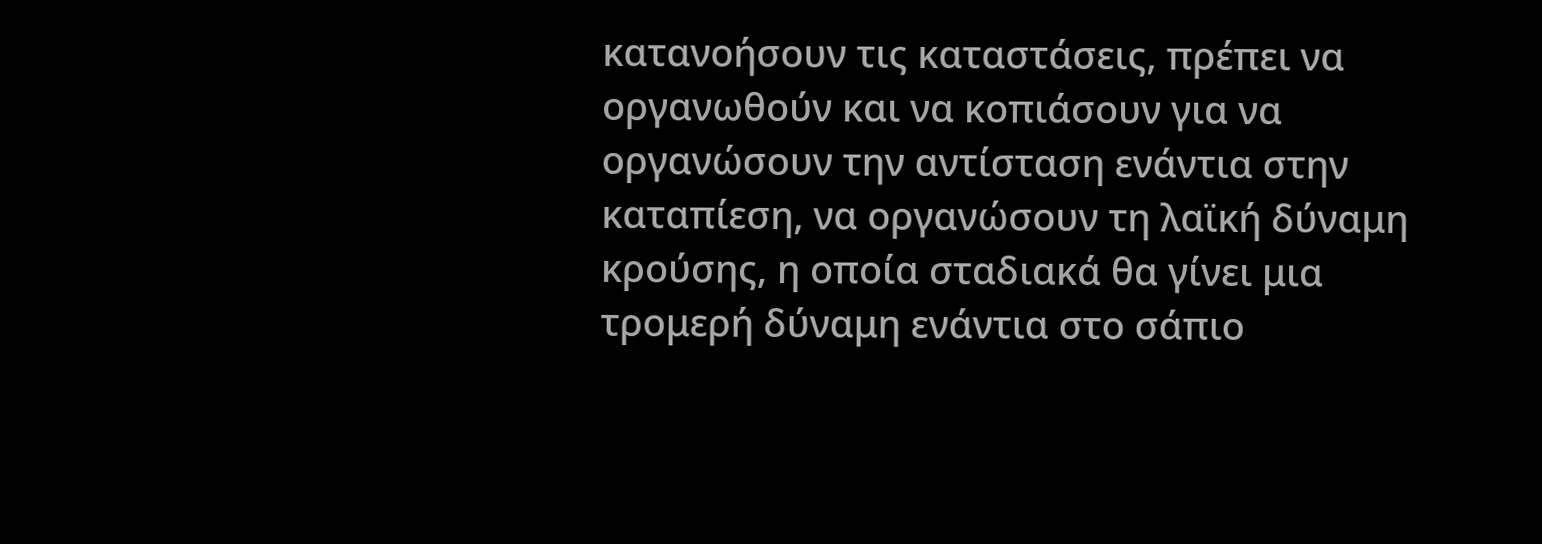κατανοήσουν τις καταστάσεις, πρέπει να οργανωθούν και να κοπιάσουν για να οργανώσουν την αντίσταση ενάντια στην καταπίεση, να οργανώσουν τη λαϊκή δύναμη κρούσης, η οποία σταδιακά θα γίνει μια τρομερή δύναμη ενάντια στο σάπιο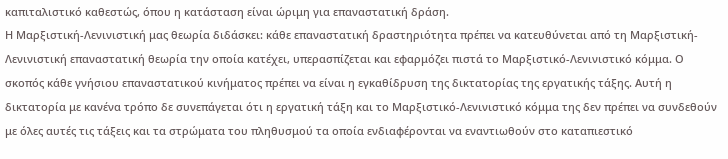καπιταλιστικό καθεστώς, όπου η κατάσταση είναι ώριμη για επαναστατική δράση.
Η Μαρξιστική-Λενινιστική μας θεωρία διδάσκει: κάθε επαναστατική δραστηριότητα πρέπει να κατευθύνεται από τη Μαρξιστική-Λενινιστική επαναστατική θεωρία την οποία κατέχει, υπερασπίζεται και εφαρμόζει πιστά το Μαρξιστικό-Λενινιστικό κόμμα. Ο σκοπός κάθε γνήσιου επαναστατικού κινήματος πρέπει να είναι η εγκαθίδρυση της δικτατορίας της εργατικής τάξης. Αυτή η δικτατορία με κανένα τρόπο δε συνεπάγεται ότι η εργατική τάξη και το Μαρξιστικό-Λενινιστικό κόμμα της δεν πρέπει να συνδεθούν με όλες αυτές τις τάξεις και τα στρώματα του πληθυσμού τα οποία ενδιαφέρονται να εναντιωθούν στο καταπιεστικό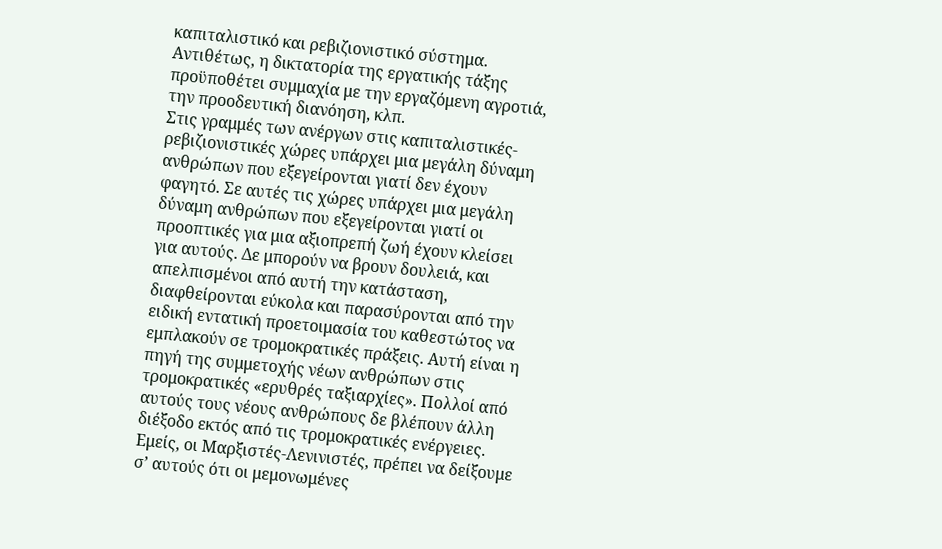καπιταλιστικό και ρεβιζιονιστικό σύστημα. Αντιθέτως, η δικτατορία της εργατικής τάξης προϋποθέτει συμμαχία με την εργαζόμενη αγροτιά, την προοδευτική διανόηση, κλπ.
Στις γραμμές των ανέργων στις καπιταλιστικές-ρεβιζιονιστικές χώρες υπάρχει μια μεγάλη δύναμη ανθρώπων που εξεγείρονται γιατί δεν έχουν φαγητό. Σε αυτές τις χώρες υπάρχει μια μεγάλη δύναμη ανθρώπων που εξεγείρονται γιατί οι προοπτικές για μια αξιοπρεπή ζωή έχουν κλείσει για αυτούς. Δε μπορούν να βρουν δουλειά, και απελπισμένοι από αυτή την κατάσταση, διαφθείρονται εύκολα και παρασύρονται από την ειδική εντατική προετοιμασία του καθεστώτος να εμπλακούν σε τρομοκρατικές πράξεις. Αυτή είναι η πηγή της συμμετοχής νέων ανθρώπων στις τρομοκρατικές «ερυθρές ταξιαρχίες». Πολλοί από αυτούς τους νέους ανθρώπους δε βλέπουν άλλη διέξοδο εκτός από τις τρομοκρατικές ενέργειες. Εμείς, οι Μαρξιστές-Λενινιστές, πρέπει να δείξουμε σ’ αυτούς ότι οι μεμονωμένες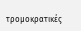τρομοκρατικές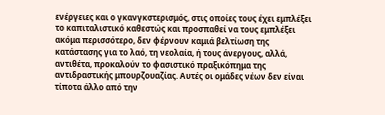ενέργειες και ο γκανγκστερισμός, στις οποίες τους έχει εμπλέξει το καπιταλιστικό καθεστώς και προσπαθεί να τους εμπλέξει ακόμα περισσότερο, δεν φέρνουν καμιά βελτίωση της κατάστασης για το λαό, τη νεολαία, ή τους άνεργους, αλλά, αντιθέτα, προκαλούν το φασιστικό πραξικόπημα της αντιδραστικής μπουρζουαζίας. Αυτές οι ομάδες νέων δεν είναι τίποτα άλλο από την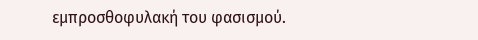εμπροσθοφυλακή του φασισμού.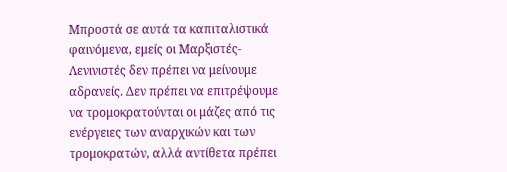Μπροστά σε αυτά τα καπιταλιστικά φαινόμενα, εμείς οι Μαρξιστές-Λενινιστές δεν πρέπει να μείνουμε αδρανείς. Δεν πρέπει να επιτρέψουμε να τρομοκρατούνται οι μάζες από τις ενέργειες των αναρχικών και των τρομοκρατών, αλλά αντίθετα πρέπει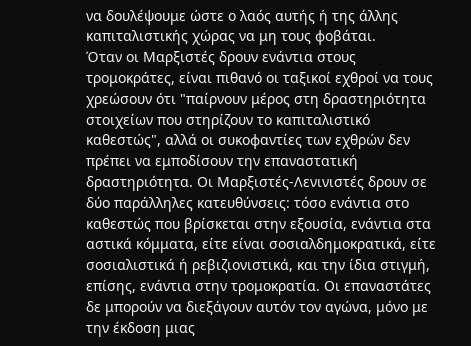να δουλέψουμε ώστε ο λαός αυτής ή της άλλης καπιταλιστικής χώρας να μη τους φοβάται.
Όταν οι Μαρξιστές δρουν ενάντια στους τρομοκράτες, είναι πιθανό οι ταξικοί εχθροί να τους χρεώσουν ότι "παίρνουν μέρος στη δραστηριότητα στοιχείων που στηρίζουν το καπιταλιστικό καθεστώς", αλλά οι συκοφαντίες των εχθρών δεν πρέπει να εμποδίσουν την επαναστατική δραστηριότητα. Οι Μαρξιστές-Λενινιστές δρουν σε δύο παράλληλες κατευθύνσεις: τόσο ενάντια στο καθεστώς που βρίσκεται στην εξουσία, ενάντια στα αστικά κόμματα, είτε είναι σοσιαλδημοκρατικά, είτε σοσιαλιστικά ή ρεβιζιονιστικά, και την ίδια στιγμή, επίσης, ενάντια στην τρομοκρατία. Οι επαναστάτες δε μπορούν να διεξάγουν αυτόν τον αγώνα, μόνο με την έκδοση μιας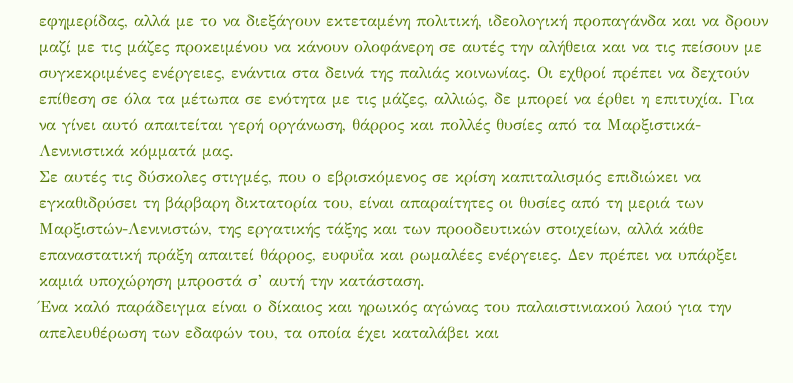εφημερίδας, αλλά με το να διεξάγουν εκτεταμένη πολιτική, ιδεολογική προπαγάνδα και να δρουν μαζί με τις μάζες προκειμένου να κάνουν ολοφάνερη σε αυτές την αλήθεια και να τις πείσουν με συγκεκριμένες ενέργειες, ενάντια στα δεινά της παλιάς κοινωνίας. Οι εχθροί πρέπει να δεχτούν επίθεση σε όλα τα μέτωπα σε ενότητα με τις μάζες, αλλιώς, δε μπορεί να έρθει η επιτυχία. Για να γίνει αυτό απαιτείται γερή οργάνωση, θάρρος και πολλές θυσίες από τα Μαρξιστικά-Λενινιστικά κόμματά μας.
Σε αυτές τις δύσκολες στιγμές, που ο εβρισκόμενος σε κρίση καπιταλισμός επιδιώκει να εγκαθιδρύσει τη βάρβαρη δικτατορία του, είναι απαραίτητες οι θυσίες από τη μεριά των Μαρξιστών-Λενινιστών, της εργατικής τάξης και των προοδευτικών στοιχείων, αλλά κάθε επαναστατική πράξη απαιτεί θάρρος, ευφυΐα και ρωμαλέες ενέργειες. Δεν πρέπει να υπάρξει καμιά υποχώρηση μπροστά σ’ αυτή την κατάσταση.
Ένα καλό παράδειγμα είναι ο δίκαιος και ηρωικός αγώνας του παλαιστινιακού λαού για την απελευθέρωση των εδαφών του, τα οποία έχει καταλάβει και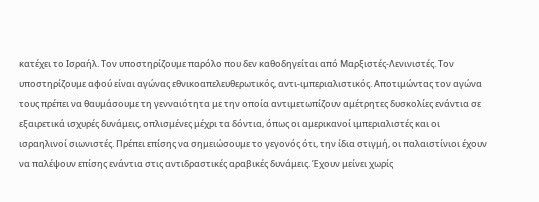κατέχει το Ισραήλ. Τον υποστηρίζουμε παρόλο που δεν καθοδηγείται από Μαρξιστές-Λενινιστές. Τον υποστηρίζουμε αφού είναι αγώνας εθνικοαπελευθερωτικός, αντι-ιμπεριαλιστικός. Αποτιμώντας τον αγώνα τους πρέπει να θαυμάσουμε τη γενναιότητα με την οποία αντιμετωπίζουν αμέτρητες δυσκολίες ενάντια σε εξαιρετικά ισχυρές δυνάμεις, οπλισμένες μέχρι τα δόντια, όπως οι αμερικανοί ιμπεριαλιστές και οι ισραηλινοί σιωνιστές. Πρέπει επίσης να σημειώσουμε το γεγονός ότι, την ίδια στιγμή, οι παλαιστίνιοι έχουν να παλέψουν επίσης ενάντια στις αντιδραστικές αραβικές δυνάμεις. Έχουν μείνει χωρίς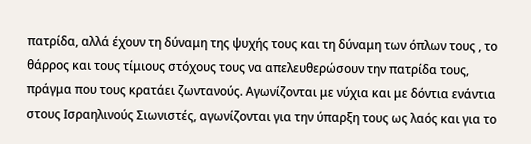πατρίδα, αλλά έχουν τη δύναμη της ψυχής τους και τη δύναμη των όπλων τους , το θάρρος και τους τίμιους στόχους τους να απελευθερώσουν την πατρίδα τους, πράγμα που τους κρατάει ζωντανούς. Αγωνίζονται με νύχια και με δόντια ενάντια στους Ισραηλινούς Σιωνιστές, αγωνίζονται για την ύπαρξη τους ως λαός και για το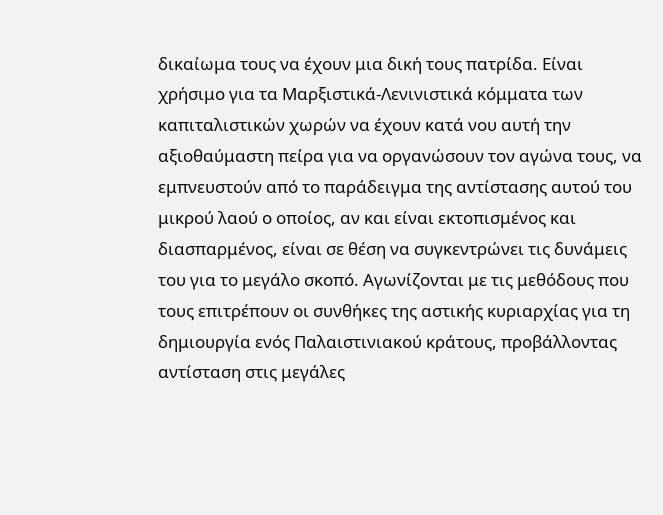δικαίωμα τους να έχουν μια δική τους πατρίδα. Είναι χρήσιμο για τα Μαρξιστικά-Λενινιστικά κόμματα των καπιταλιστικών χωρών να έχουν κατά νου αυτή την αξιοθαύμαστη πείρα για να οργανώσουν τον αγώνα τους, να εμπνευστούν από το παράδειγμα της αντίστασης αυτού του μικρού λαού ο οποίος, αν και είναι εκτοπισμένος και διασπαρμένος, είναι σε θέση να συγκεντρώνει τις δυνάμεις του για το μεγάλο σκοπό. Αγωνίζονται με τις μεθόδους που τους επιτρέπουν οι συνθήκες της αστικής κυριαρχίας για τη δημιουργία ενός Παλαιστινιακού κράτους, προβάλλοντας αντίσταση στις μεγάλες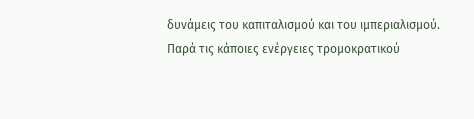δυνάμεις του καπιταλισμού και του ιμπεριαλισμού.
Παρά τις κάποιες ενέργειες τρομοκρατικού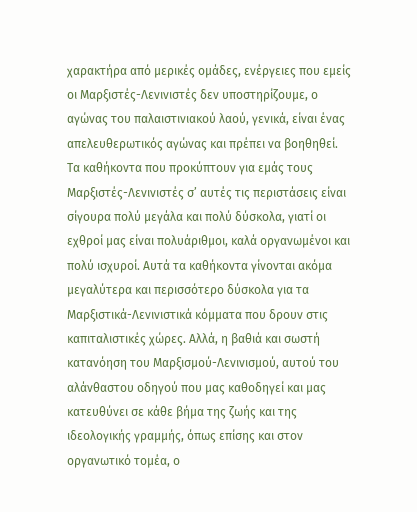χαρακτήρα από μερικές ομάδες, ενέργειες που εμείς οι Μαρξιστές-Λενινιστές δεν υποστηρίζουμε, ο αγώνας του παλαιστινιακού λαού, γενικά, είναι ένας απελευθερωτικός αγώνας και πρέπει να βοηθηθεί.
Τα καθήκοντα που προκύπτουν για εμάς τους Μαρξιστές-Λενινιστές σ’ αυτές τις περιστάσεις είναι σίγουρα πολύ μεγάλα και πολύ δύσκολα, γιατί οι εχθροί μας είναι πολυάριθμοι, καλά οργανωμένοι και πολύ ισχυροί. Αυτά τα καθήκοντα γίνονται ακόμα μεγαλύτερα και περισσότερο δύσκολα για τα Μαρξιστικά-Λενινιστικά κόμματα που δρουν στις καπιταλιστικές χώρες. Αλλά, η βαθιά και σωστή κατανόηση του Μαρξισμού-Λενινισμού, αυτού του αλάνθαστου οδηγού που μας καθοδηγεί και μας κατευθύνει σε κάθε βήμα της ζωής και της ιδεολογικής γραμμής, όπως επίσης και στον οργανωτικό τομέα, ο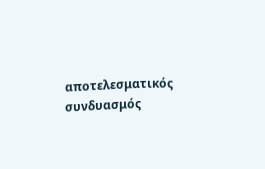αποτελεσματικός συνδυασμός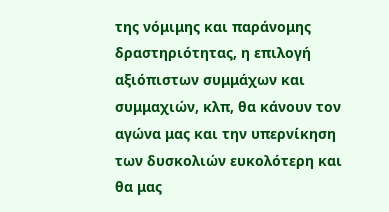της νόμιμης και παράνομης δραστηριότητας, η επιλογή αξιόπιστων συμμάχων και συμμαχιών, κλπ, θα κάνουν τον αγώνα μας και την υπερνίκηση των δυσκολιών ευκολότερη και θα μας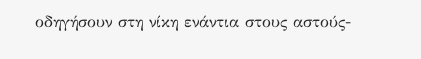οδηγήσουν στη νίκη ενάντια στους αστούς-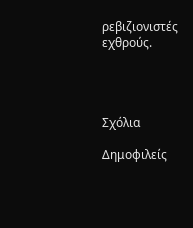ρεβιζιονιστές εχθρούς.




Σχόλια

Δημοφιλείς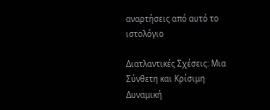αναρτήσεις από αυτό το ιστολόγιο

Διατλαντικές Σχέσεις: Μια Σύνθετη και Κρίσιμη Δυναμική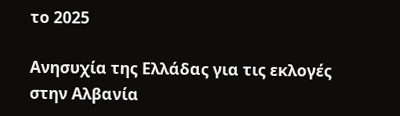το 2025

Ανησυχία της Ελλάδας για τις εκλογές στην Αλβανία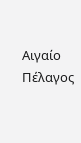Αιγαίο Πέλαγος